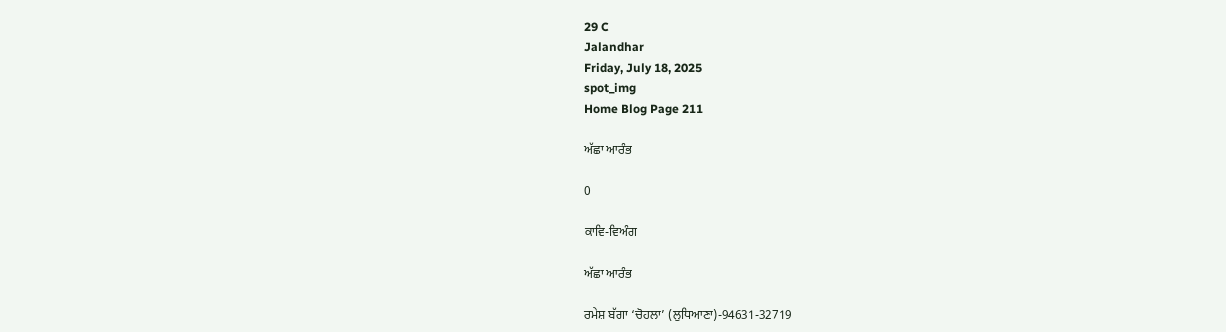29 C
Jalandhar
Friday, July 18, 2025
spot_img
Home Blog Page 211

ਅੱਛਾ ਆਰੰਭ

0

ਕਾਵਿ-ਵਿਅੰਗ

ਅੱਛਾ ਆਰੰਭ

ਰਮੇਸ਼ ਬੱਗਾ ‘ਚੋਹਲਾ’ (ਲੁਧਿਆਣਾ)-94631-32719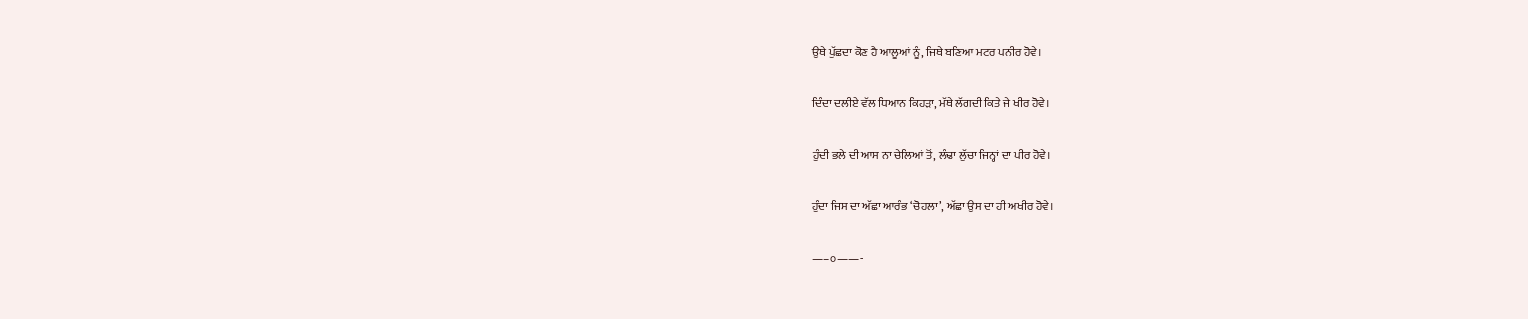ਉਥੇ ਪੁੱਛਦਾ ਕੋਣ ਹੈ ਆਲੂਆਂ ਨੂੰ, ਜਿਥੇ ਬਣਿਆ ਮਟਰ ਪਨੀਰ ਹੋਵੇ।

ਦਿੰਦਾ ਦਲੀਏ ਵੱਲ ਧਿਆਨ ਕਿਹੜਾ, ਮੱਥੇ ਲੱਗਦੀ ਕਿਤੇ ਜੇ ਖੀਰ ਹੋਵੇ।

ਹੁੰਦੀ ਭਲੇ ਦੀ ਆਸ ਨਾ ਚੇਲਿਆਂ ਤੋਂ, ਲੰਢਾ ਲੁੱਚਾ ਜਿਨ੍ਹਾਂ ਦਾ ਪੀਰ ਹੋਵੇ।

ਹੁੰਦਾ ਜਿਸ ਦਾ ਅੱਛਾ ਆਰੰਭ ‘ਚੋਹਲਾ’, ਅੱਛਾ ਉਸ ਦਾ ਹੀ ਅਖੀਰ ਹੋਵੇ।

—–੦——-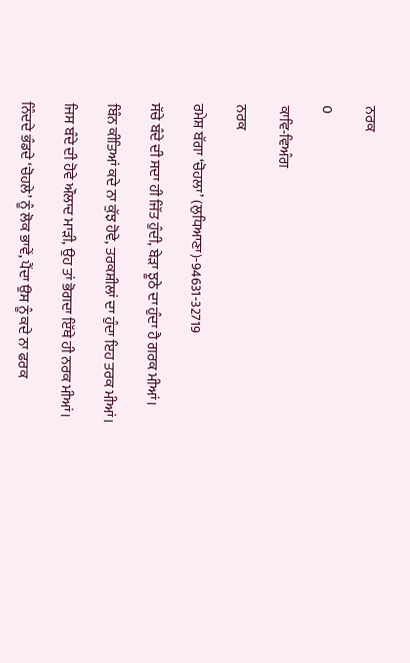ਨਰਕ

0

ਕਾਵਿ-ਵਿਅੰਗ

ਨਰਕ

ਰਮੇਸ਼ ਬੱਗਾ ‘ਚੋਹਲਾ’ (ਲੁਧਿਆਣਾ)-94631-32719

ਸੱਚੇ ਬੰਦੇ ਦੀ ਸਦਾ ਹੀ ਜਿੱਤ ਹੁੰਦੀ, ਬੇੜਾ ਝੂਠੇ ਦਾ ਹੁੰਦਾ ਹੈ ਗਰਕ ਮੀਆਂ।

ਬਿੰਨ ਕੀਤਿਆਂ ਕਦੇ ਨਾ ਕੁੱਝ ਹੋਵੇ, ਤਰਕਸ਼ੀਲਾਂ ਦਾ ਹੁੰਦਾ ਇਹ ਤਰਕ ਮੀਆਂ।

ਜਿਸ ਬੰਦੇ ਦੀ ਹੋਵੇ ਔਲਾਦ ਮਾੜੀ, ਉਹ ਤਾਂ ਭੋਗਦਾ ਇੱਥੇ ਹੀ ਨਰਕ ਮੀਆਂ।

ਨਿੰਦਦੇ ਭੰਡਦੇ ‘ਚੋਹਲੇ’ ਨੂੰ ਲੋਕ ਭਾਵੇਂ, ਪੈਂਦਾ ਉਸ ਨੂੰ ਕਦੇ ਨਾ ਫਰਕ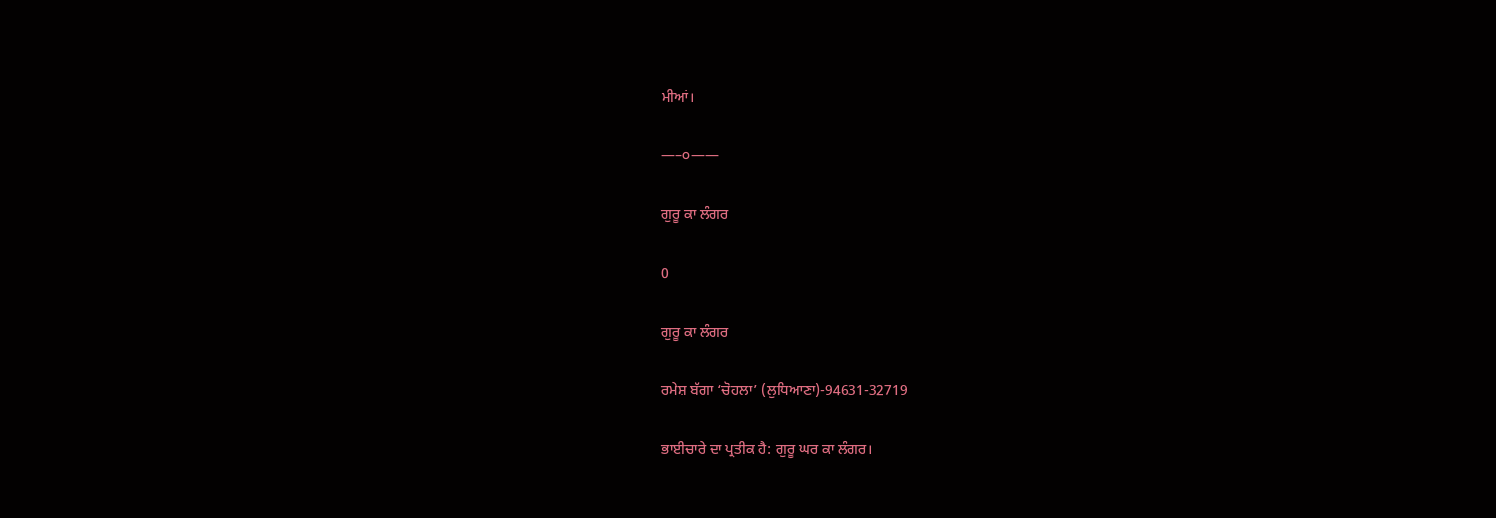ਮੀਆਂ।

—–੦——

ਗੁਰੂ ਕਾ ਲੰਗਰ

0

ਗੁਰੂ ਕਾ ਲੰਗਰ

ਰਮੇਸ਼ ਬੱਗਾ ‘ਚੋਹਲਾ’ (ਲੁਧਿਆਣਾ)-94631-32719

ਭਾਈਚਾਰੇ ਦਾ ਪ੍ਰਤੀਕ ਹੈ: ਗੁਰੂ ਘਰ ਕਾ ਲੰਗਰ।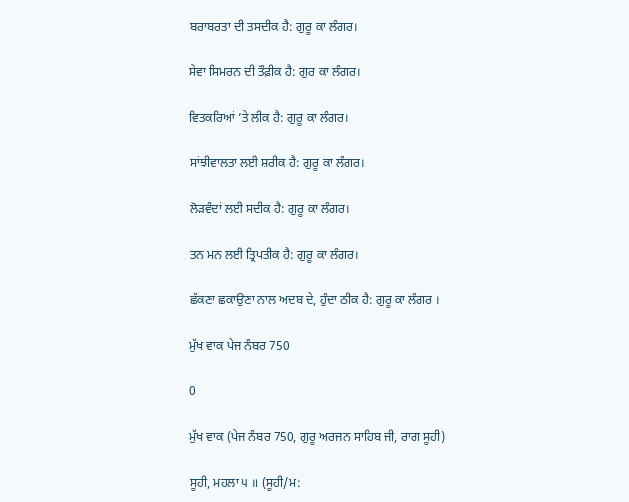ਬਰਾਬਰਤਾ ਦੀ ਤਸਦੀਕ ਹੈ: ਗੁਰੂ ਕਾ ਲੰਗਰ।

ਸੇਵਾ ਸਿਮਰਨ ਦੀ ਤੌਫ਼ੀਕ ਹੈ: ਗੁਰ ਕਾ ਲੰਗਰ।

ਵਿਤਕਰਿਆਂ ’ਤੇ ਲੀਕ ਹੈ: ਗੁਰੂ ਕਾ ਲੰਗਰ।

ਸਾਂਝੀਵਾਲਤਾ ਲਈ ਸ਼ਰੀਕ ਹੈ: ਗੁਰੂ ਕਾ ਲੰਗਰ।

ਲੋੜਵੰਦਾਂ ਲਈ ਸਦੀਕ ਹੈ: ਗੁਰੂ ਕਾ ਲੰਗਰ।

ਤਨ ਮਨ ਲਈ ਤ੍ਰਿਪਤੀਕ ਹੈ: ਗੁਰੂ ਕਾ ਲੰਗਰ।

ਛੱਕਣਾ ਛਕਾਉਣਾ ਨਾਲ ਅਦਬ ਦੇ, ਹੁੰਦਾ ਠੀਕ ਹੈ: ਗੁਰੂ ਕਾ ਲੰਗਰ ।

ਮੁੱਖ ਵਾਕ ਪੇਜ ਨੰਬਰ 750

0

ਮੁੱਖ ਵਾਕ (ਪੇਜ ਨੰਬਰ 750, ਗੁਰੂ ਅਰਜਨ ਸਾਹਿਬ ਜੀ, ਰਾਗ ਸੂਹੀ)

ਸੂਹੀ, ਮਹਲਾ ੫ ॥ (ਸੂਹੀ/ਮ: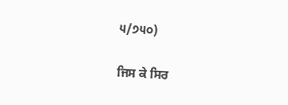੫/੭੫੦)

ਜਿਸ ਕੇ ਸਿਰ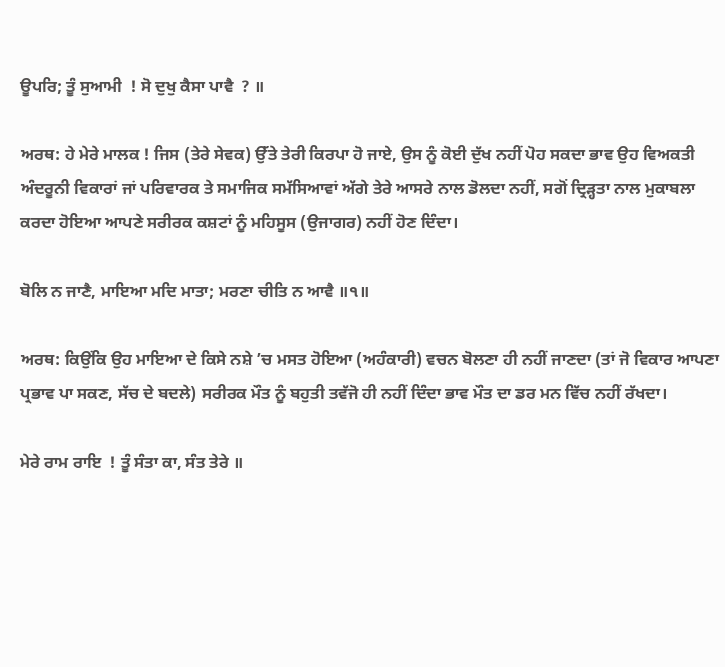ਊਪਰਿ; ਤੂੰ ਸੁਆਮੀ  ! ਸੋ ਦੁਖੁ ਕੈਸਾ ਪਾਵੈ  ? ॥

ਅਰਥ: ਹੇ ਮੇਰੇ ਮਾਲਕ ! ਜਿਸ (ਤੇਰੇ ਸੇਵਕ) ਉੱਤੇ ਤੇਰੀ ਕਿਰਪਾ ਹੋ ਜਾਏ, ਉਸ ਨੂੰ ਕੋਈ ਦੁੱਖ ਨਹੀਂ ਪੋਹ ਸਕਦਾ ਭਾਵ ਉਹ ਵਿਅਕਤੀ ਅੰਦਰੂਨੀ ਵਿਕਾਰਾਂ ਜਾਂ ਪਰਿਵਾਰਕ ਤੇ ਸਮਾਜਿਕ ਸਮੱਸਿਆਵਾਂ ਅੱਗੇ ਤੇਰੇ ਆਸਰੇ ਨਾਲ ਡੋਲਦਾ ਨਹੀਂ, ਸਗੋਂ ਦ੍ਰਿੜ੍ਹਤਾ ਨਾਲ ਮੁਕਾਬਲਾ ਕਰਦਾ ਹੋਇਆ ਆਪਣੇ ਸਰੀਰਕ ਕਸ਼ਟਾਂ ਨੂੰ ਮਹਿਸੂਸ (ਉਜਾਗਰ) ਨਹੀਂ ਹੋਣ ਦਿੰਦਾ।

ਬੋਲਿ ਨ ਜਾਣੈ, ਮਾਇਆ ਮਦਿ ਮਾਤਾ; ਮਰਣਾ ਚੀਤਿ ਨ ਆਵੈ ॥੧॥

ਅਰਥ: ਕਿਉਂਕਿ ਉਹ ਮਾਇਆ ਦੇ ਕਿਸੇ ਨਸ਼ੇ ’ਚ ਮਸਤ ਹੋਇਆ (ਅਹੰਕਾਰੀ) ਵਚਨ ਬੋਲਣਾ ਹੀ ਨਹੀਂ ਜਾਣਦਾ (ਤਾਂ ਜੋ ਵਿਕਾਰ ਆਪਣਾ ਪ੍ਰਭਾਵ ਪਾ ਸਕਣ, ਸੱਚ ਦੇ ਬਦਲੇ) ਸਰੀਰਕ ਮੌਤ ਨੂੰ ਬਹੁਤੀ ਤਵੱਜੋ ਹੀ ਨਹੀਂ ਦਿੰਦਾ ਭਾਵ ਮੌਤ ਦਾ ਡਰ ਮਨ ਵਿੱਚ ਨਹੀਂ ਰੱਖਦਾ।

ਮੇਰੇ ਰਾਮ ਰਾਇ  ! ਤੂੰ ਸੰਤਾ ਕਾ, ਸੰਤ ਤੇਰੇ ॥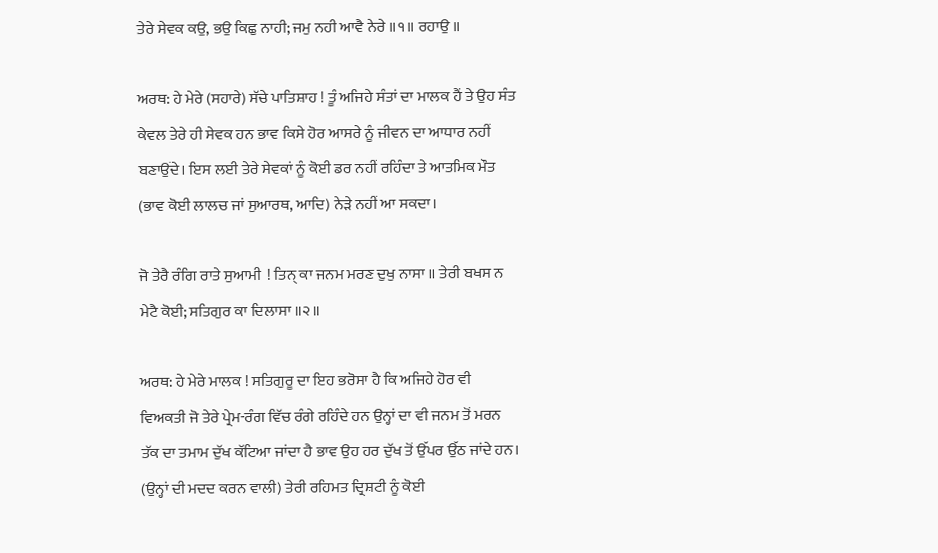ਤੇਰੇ ਸੇਵਕ ਕਉ, ਭਉ ਕਿਛੁ ਨਾਹੀ; ਜਮੁ ਨਹੀ ਆਵੈ ਨੇਰੇ ॥੧॥ ਰਹਾਉ ॥

ਅਰਥ: ਹੇ ਮੇਰੇ (ਸਹਾਰੇ) ਸੱਚੇ ਪਾਤਿਸ਼ਾਹ ! ਤੂੰ ਅਜਿਹੇ ਸੰਤਾਂ ਦਾ ਮਾਲਕ ਹੈਂ ਤੇ ਉਹ ਸੰਤ ਕੇਵਲ ਤੇਰੇ ਹੀ ਸੇਵਕ ਹਨ ਭਾਵ ਕਿਸੇ ਹੋਰ ਆਸਰੇ ਨੂੰ ਜੀਵਨ ਦਾ ਆਧਾਰ ਨਹੀਂ ਬਣਾਉਂਦੇ। ਇਸ ਲਈ ਤੇਰੇ ਸੇਵਕਾਂ ਨੂੰ ਕੋਈ ਡਰ ਨਹੀਂ ਰਹਿੰਦਾ ਤੇ ਆਤਮਿਕ ਮੌਤ (ਭਾਵ ਕੋਈ ਲਾਲਚ ਜਾਂ ਸੁਆਰਥ, ਆਦਿ) ਨੇੜੇ ਨਹੀਂ ਆ ਸਕਦਾ।

ਜੋ ਤੇਰੈ ਰੰਗਿ ਰਾਤੇ ਸੁਆਮੀ  ! ਤਿਨ੍ ਕਾ ਜਨਮ ਮਰਣ ਦੁਖੁ ਨਾਸਾ ॥ ਤੇਰੀ ਬਖਸ ਨ ਮੇਟੈ ਕੋਈ; ਸਤਿਗੁਰ ਕਾ ਦਿਲਾਸਾ ॥੨॥

ਅਰਥ: ਹੇ ਮੇਰੇ ਮਾਲਕ ! ਸਤਿਗੁਰੂ ਦਾ ਇਹ ਭਰੋਸਾ ਹੈ ਕਿ ਅਜਿਹੇ ਹੋਰ ਵੀ ਵਿਅਕਤੀ ਜੋ ਤੇਰੇ ਪ੍ਰੇਮ-ਰੰਗ ਵਿੱਚ ਰੰਗੇ ਰਹਿੰਦੇ ਹਨ ਉਨ੍ਹਾਂ ਦਾ ਵੀ ਜਨਮ ਤੋਂ ਮਰਨ ਤੱਕ ਦਾ ਤਮਾਮ ਦੁੱਖ ਕੱਟਿਆ ਜਾਂਦਾ ਹੈ ਭਾਵ ਉਹ ਹਰ ਦੁੱਖ ਤੋਂ ਉੱਪਰ ਉੱਠ ਜਾਂਦੇ ਹਨ। (ਉਨ੍ਹਾਂ ਦੀ ਮਦਦ ਕਰਨ ਵਾਲੀ) ਤੇਰੀ ਰਹਿਮਤ ਦ੍ਰਿਸ਼ਟੀ ਨੂੰ ਕੋਈ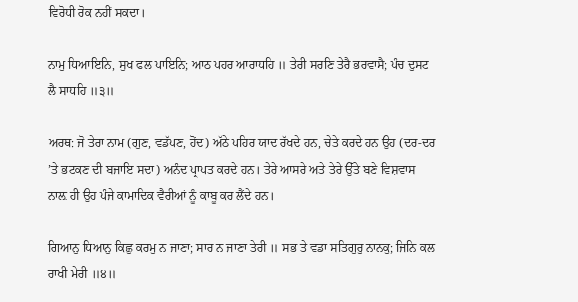ਵਿਰੋਧੀ ਰੋਕ ਨਹੀਂ ਸਕਦਾ।

ਨਾਮੁ ਧਿਆਇਨਿ, ਸੁਖ ਫਲ ਪਾਇਨਿ; ਆਠ ਪਹਰ ਆਰਾਧਹਿ ॥ ਤੇਰੀ ਸਰਣਿ ਤੇਰੈ ਭਰਵਾਸੈ; ਪੰਚ ਦੁਸਟ ਲੈ ਸਾਧਹਿ ॥੩॥

ਅਰਥ: ਜੋ ਤੇਰਾ ਨਾਮ (ਗੁਣ, ਵਡੱਪਣ, ਹੋਂਦ) ਅੱਠੇ ਪਹਿਰ ਯਾਦ ਰੱਖਦੇ ਹਨ, ਚੇਤੇ ਕਰਦੇ ਹਨ ਉਹ (ਦਰ-ਦਰ ’ਤੇ ਭਟਕਣ ਦੀ ਬਜਾਇ ਸਦਾ) ਅਨੰਦ ਪ੍ਰਾਪਤ ਕਰਦੇ ਹਨ। ਤੇਰੇ ਆਸਰੇ ਅਤੇ ਤੇਰੇ ਉੱਤੇ ਬਣੇ ਵਿਸ਼ਵਾਸ ਨਾਲ਼ ਹੀ ਉਹ ਪੰਜੇ ਕਾਮਾਦਿਕ ਵੈਰੀਆਂ ਨੂੰ ਕਾਬੂ ਕਰ ਲੈਂਦੇ ਹਨ।

ਗਿਆਨੁ ਧਿਆਨੁ ਕਿਛੁ ਕਰਮੁ ਨ ਜਾਣਾ; ਸਾਰ ਨ ਜਾਣਾ ਤੇਰੀ ॥ ਸਭ ਤੇ ਵਡਾ ਸਤਿਗੁਰੁ ਨਾਨਕੁ; ਜਿਨਿ ਕਲ ਰਾਖੀ ਮੇਰੀ ॥੪॥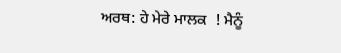ਅਰਥ: ਹੇ ਮੇਰੇ ਮਾਲਕ  ! ਮੈਨੂੰ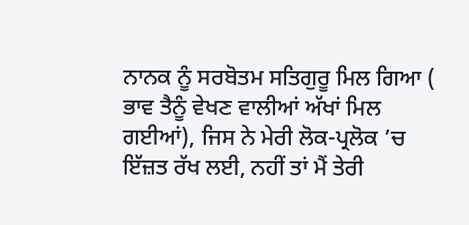ਨਾਨਕ ਨੂੰ ਸਰਬੋਤਮ ਸਤਿਗੁਰੂ ਮਿਲ ਗਿਆ ( ਭਾਵ ਤੈਨੂੰ ਵੇਖਣ ਵਾਲੀਆਂ ਅੱਖਾਂ ਮਿਲ ਗਈਆਂ), ਜਿਸ ਨੇ ਮੇਰੀ ਲੋਕ-ਪ੍ਰਲੋਕ ’ਚ ਇੱਜ਼ਤ ਰੱਖ ਲਈ, ਨਹੀਂ ਤਾਂ ਮੈਂ ਤੇਰੀ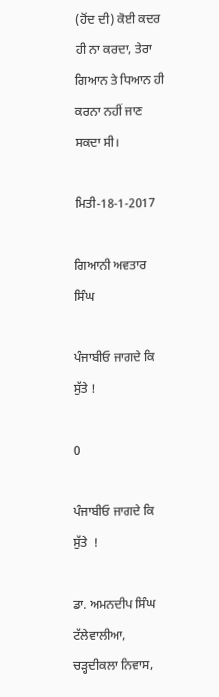(ਹੋਂਦ ਦੀ) ਕੋਈ ਕਦਰ ਹੀ ਨਾ ਕਰਦਾ, ਤੇਰਾ ਗਿਆਨ ਤੇ ਧਿਆਨ ਹੀ ਕਰਨਾ ਨਹੀਂ ਜਾਣ ਸਕਦਾ ਸੀ।

ਮਿਤੀ-18-1-2017

ਗਿਆਨੀ ਅਵਤਾਰ ਸਿੰਘ

ਪੰਜਾਬੀਓ ਜਾਗਦੇ ਕਿ ਸੁੱਤੇ !

0

ਪੰਜਾਬੀਓ ਜਾਗਦੇ ਕਿ ਸੁੱਤੇ  !

ਡਾ. ਅਮਨਦੀਪ ਸਿੰਘ ਟੱਲੇਵਾਲੀਆ, ਚੜ੍ਹਦੀਕਲਾ ਨਿਵਾਸ,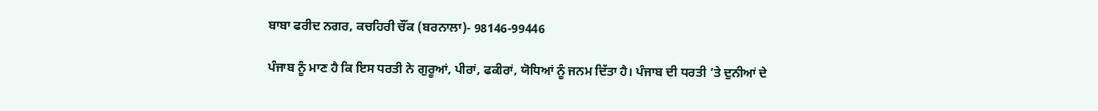ਬਾਬਾ ਫਰੀਦ ਨਗਰ, ਕਚਹਿਰੀ ਚੌਂਕ (ਬਰਨਾਲਾ)- 98146-99446

ਪੰਜਾਬ ਨੂੰ ਮਾਣ ਹੈ ਕਿ ਇਸ ਧਰਤੀ ਨੇ ਗੁਰੂਆਂ, ਪੀਰਾਂ, ਫਕੀਰਾਂ, ਯੋਧਿਆਂ ਨੂੰ ਜਨਮ ਦਿੱਤਾ ਹੈ। ਪੰਜਾਬ ਦੀ ਧਰਤੀ ’ਤੇ ਦੁਨੀਆਂ ਦੇ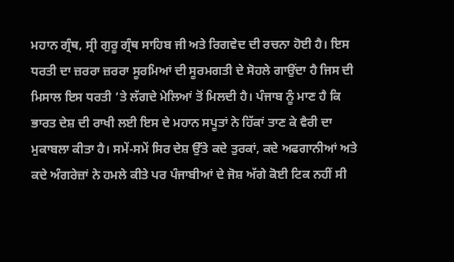ਮਹਾਨ ਗ੍ਰੰਥ, ਸ੍ਰੀ ਗੁਰੂ ਗ੍ਰੰਥ ਸਾਹਿਬ ਜੀ ਅਤੇ ਰਿਗਵੇਦ ਦੀ ਰਚਨਾ ਹੋਈ ਹੈ। ਇਸ ਧਰਤੀ ਦਾ ਜ਼ਰਰਾ ਜ਼ਰਰਾ ਸੂਰਮਿਆਂ ਦੀ ਸੂਰਮਗਤੀ ਦੇ ਸੋਹਲੇ ਗਾਉਂਦਾ ਹੈ ਜਿਸ ਦੀ ਮਿਸਾਲ ਇਸ ਧਰਤੀ ’ਤੇ ਲੱਗਦੇ ਮੇਲਿਆਂ ਤੋਂ ਮਿਲਦੀ ਹੈ। ਪੰਜਾਬ ਨੂੰ ਮਾਣ ਹੈ ਕਿ ਭਾਰਤ ਦੇਸ਼ ਦੀ ਰਾਖੀ ਲਈ ਇਸ ਦੇ ਮਹਾਨ ਸਪੂਤਾਂ ਨੇ ਹਿੱਕਾਂ ਤਾਣ ਕੇ ਵੈਰੀ ਦਾ ਮੁਕਾਬਲਾ ਕੀਤਾ ਹੈ। ਸਮੇਂ-ਸਮੇਂ ਸਿਰ ਦੇਸ਼ ਉੱਤੇ ਕਦੇ ਤੁਰਕਾਂ, ਕਦੇ ਅਫਗਾਨੀਆਂ ਅਤੇ ਕਦੇ ਅੰਗਰੇਜ਼ਾਂ ਨੇ ਹਮਲੇ ਕੀਤੇ ਪਰ ਪੰਜਾਬੀਆਂ ਦੇ ਜੋਸ਼ ਅੱਗੇ ਕੋਈ ਟਿਕ ਨਹੀਂ ਸੀ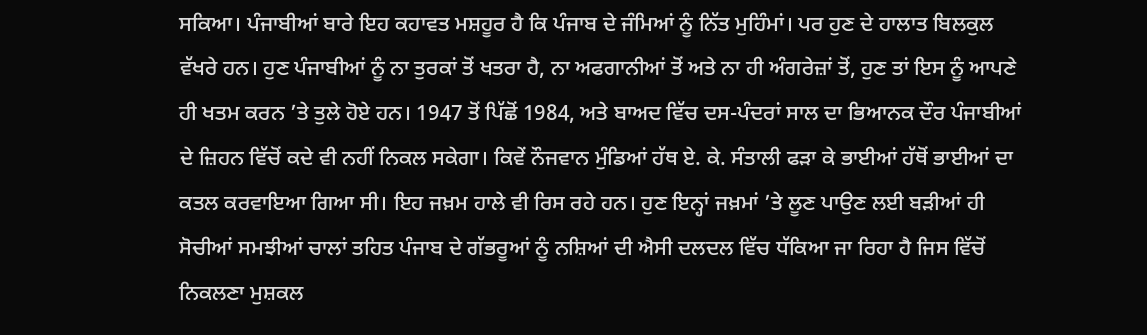ਸਕਿਆ। ਪੰਜਾਬੀਆਂ ਬਾਰੇ ਇਹ ਕਹਾਵਤ ਮਸ਼ਹੂਰ ਹੈ ਕਿ ਪੰਜਾਬ ਦੇ ਜੰਮਿਆਂ ਨੂੰ ਨਿੱਤ ਮੁਹਿੰਮਾਂ। ਪਰ ਹੁਣ ਦੇ ਹਾਲਾਤ ਬਿਲਕੁਲ ਵੱਖਰੇ ਹਨ। ਹੁਣ ਪੰਜਾਬੀਆਂ ਨੂੰ ਨਾ ਤੁਰਕਾਂ ਤੋਂ ਖਤਰਾ ਹੈ, ਨਾ ਅਫਗਾਨੀਆਂ ਤੋਂ ਅਤੇ ਨਾ ਹੀ ਅੰਗਰੇਜ਼ਾਂ ਤੋਂ, ਹੁਣ ਤਾਂ ਇਸ ਨੂੰ ਆਪਣੇ ਹੀ ਖਤਮ ਕਰਨ ’ਤੇ ਤੁਲੇ ਹੋਏ ਹਨ। 1947 ਤੋਂ ਪਿੱਛੋਂ 1984, ਅਤੇ ਬਾਅਦ ਵਿੱਚ ਦਸ-ਪੰਦਰਾਂ ਸਾਲ ਦਾ ਭਿਆਨਕ ਦੌਰ ਪੰਜਾਬੀਆਂ ਦੇ ਜ਼ਿਹਨ ਵਿੱਚੋਂ ਕਦੇ ਵੀ ਨਹੀਂ ਨਿਕਲ ਸਕੇਗਾ। ਕਿਵੇਂ ਨੌਜਵਾਨ ਮੁੰਡਿਆਂ ਹੱਥ ਏ. ਕੇ. ਸੰਤਾਲੀ ਫੜਾ ਕੇ ਭਾਈਆਂ ਹੱਥੋਂ ਭਾਈਆਂ ਦਾ ਕਤਲ ਕਰਵਾਇਆ ਗਿਆ ਸੀ। ਇਹ ਜਖ਼ਮ ਹਾਲੇ ਵੀ ਰਿਸ ਰਹੇ ਹਨ। ਹੁਣ ਇਨ੍ਹਾਂ ਜਖ਼ਮਾਂ ’ਤੇ ਲੂਣ ਪਾਉਣ ਲਈ ਬੜੀਆਂ ਹੀ ਸੋਚੀਆਂ ਸਮਝੀਆਂ ਚਾਲਾਂ ਤਹਿਤ ਪੰਜਾਬ ਦੇ ਗੱਭਰੂਆਂ ਨੂੰ ਨਸ਼ਿਆਂ ਦੀ ਐਸੀ ਦਲਦਲ ਵਿੱਚ ਧੱਕਿਆ ਜਾ ਰਿਹਾ ਹੈ ਜਿਸ ਵਿੱਚੋਂ ਨਿਕਲਣਾ ਮੁਸ਼ਕਲ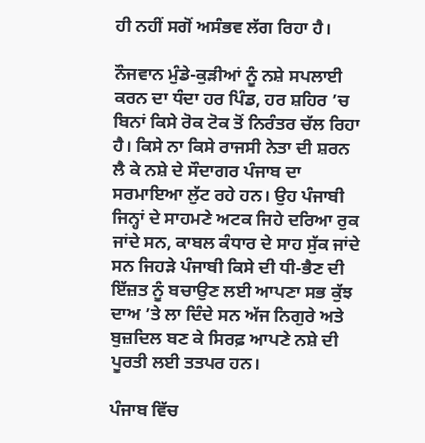ਹੀ ਨਹੀਂ ਸਗੋਂ ਅਸੰਭਵ ਲੱਗ ਰਿਹਾ ਹੈ।

ਨੌਜਵਾਨ ਮੁੰਡੇ-ਕੁੜੀਆਂ ਨੂੰ ਨਸ਼ੇ ਸਪਲਾਈ ਕਰਨ ਦਾ ਧੰਦਾ ਹਰ ਪਿੰਡ, ਹਰ ਸ਼ਹਿਰ ’ਚ ਬਿਨਾਂ ਕਿਸੇ ਰੋਕ ਟੋਕ ਤੋਂ ਨਿਰੰਤਰ ਚੱਲ ਰਿਹਾ ਹੈ। ਕਿਸੇ ਨਾ ਕਿਸੇ ਰਾਜਸੀ ਨੇਤਾ ਦੀ ਸ਼ਰਨ ਲੈ ਕੇ ਨਸ਼ੇ ਦੇ ਸੌਦਾਗਰ ਪੰਜਾਬ ਦਾ ਸਰਮਾਇਆ ਲੁੱਟ ਰਹੇ ਹਨ। ਉਹ ਪੰਜਾਬੀ ਜਿਨ੍ਹਾਂ ਦੇ ਸਾਹਮਣੇ ਅਟਕ ਜਿਹੇ ਦਰਿਆ ਰੁਕ ਜਾਂਦੇ ਸਨ, ਕਾਬਲ ਕੰਧਾਰ ਦੇ ਸਾਹ ਸੁੱਕ ਜਾਂਦੇ ਸਨ ਜਿਹੜੇ ਪੰਜਾਬੀ ਕਿਸੇ ਦੀ ਧੀ-ਭੈਣ ਦੀ ਇੱਜ਼ਤ ਨੂੰ ਬਚਾਉਣ ਲਈ ਆਪਣਾ ਸਭ ਕੁੱਝ ਦਾਅ ’ਤੇ ਲਾ ਦਿੰਦੇ ਸਨ ਅੱਜ ਨਿਗੁਰੇ ਅਤੇ ਬੁਜ਼ਦਿਲ ਬਣ ਕੇ ਸਿਰਫ਼ ਆਪਣੇ ਨਸ਼ੇ ਦੀ ਪੂਰਤੀ ਲਈ ਤਤਪਰ ਹਨ।

ਪੰਜਾਬ ਵਿੱਚ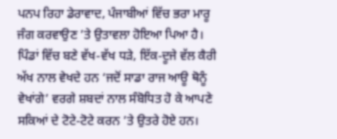ਪਨਪ ਰਿਹਾ ਡੇਰਾਵਾਦ, ਪੰਜਾਬੀਆਂ ਵਿੱਚ ਭਰਾ ਮਾਰੂ ਜੰਗ ਕਰਵਾਉਣ ’ਤੇ ਉਤਾਵਲਾ ਹੋਇਆ ਪਿਆ ਹੈ। ਪਿੰਡਾਂ ਵਿੱਚ ਬਣੇ ਵੱਖ-ਵੱਖ ਧੜੇ, ਇੱਕ-ਦੂਜੇ ਵੱਲ ਕੈਰੀ ਅੱਖ ਨਾਲ ਵੇਖਦੇ ਹਨ ‘ਜਦੋਂ ਸਾਡਾ ਰਾਜ ਆਊ ਥੋਨੂੰ ਵੇਖਾਂਗੇ’ ਵਰਗੇ ਸ਼ਬਦਾਂ ਨਾਲ ਸੰਬੋਧਿਤ ਹੋ ਕੇ ਆਪਣੇ ਸਕਿਆਂ ਦੇ ਟੋਟੇ-ਟੋਟੇ ਕਰਨ ’ਤੇ ਉਤਰੇ ਹੋਏ ਹਨ।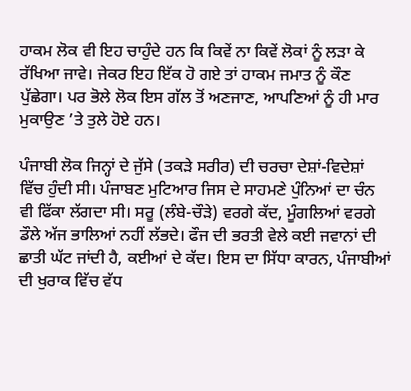ਹਾਕਮ ਲੋਕ ਵੀ ਇਹ ਚਾਹੁੰਦੇ ਹਨ ਕਿ ਕਿਵੇਂ ਨਾ ਕਿਵੇਂ ਲੋਕਾਂ ਨੂੰ ਲੜਾ ਕੇ ਰੱਖਿਆ ਜਾਵੇ। ਜੇਕਰ ਇਹ ਇੱਕ ਹੋ ਗਏ ਤਾਂ ਹਾਕਮ ਜਮਾਤ ਨੂੰ ਕੌਣ ਪੁੱਛੇਗਾ। ਪਰ ਭੋਲੇ ਲੋਕ ਇਸ ਗੱਲ ਤੋਂ ਅਣਜਾਣ, ਆਪਣਿਆਂ ਨੂੰ ਹੀ ਮਾਰ ਮੁਕਾਉਣ ’ਤੇ ਤੁਲੇ ਹੋਏ ਹਨ।

ਪੰਜਾਬੀ ਲੋਕ ਜਿਨ੍ਹਾਂ ਦੇ ਜੁੱਸੇ (ਤਕੜੇ ਸਰੀਰ) ਦੀ ਚਰਚਾ ਦੇਸ਼ਾਂ-ਵਿਦੇਸ਼ਾਂ ਵਿੱਚ ਹੁੰਦੀ ਸੀ। ਪੰਜਾਬਣ ਮੁਟਿਆਰ ਜਿਸ ਦੇ ਸਾਹਮਣੇ ਪੁੰਨਿਆਂ ਦਾ ਚੰਨ ਵੀ ਫਿੱਕਾ ਲੱਗਦਾ ਸੀ। ਸਰੂ (ਲੰਬੇ-ਚੌੜੇ) ਵਰਗੇ ਕੱਦ, ਮੂੰਗਲਿਆਂ ਵਰਗੇ ਡੌਲੇ ਅੱਜ ਭਾਲਿਆਂ ਨਹੀਂ ਲੱਭਦੇ। ਫੌਜ ਦੀ ਭਰਤੀ ਵੇਲੇ ਕਈ ਜਵਾਨਾਂ ਦੀ ਛਾਤੀ ਘੱਟ ਜਾਂਦੀ ਹੈ, ਕਈਆਂ ਦੇ ਕੱਦ। ਇਸ ਦਾ ਸਿੱਧਾ ਕਾਰਨ, ਪੰਜਾਬੀਆਂ ਦੀ ਖੁਰਾਕ ਵਿੱਚ ਵੱਧ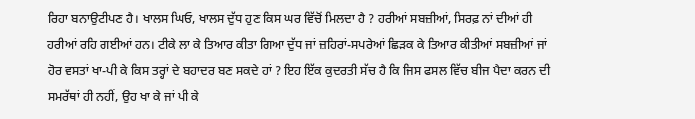ਰਿਹਾ ਬਨਾਉਟੀਪਣ ਹੈ। ਖਾਲਸ ਘਿਓ, ਖਾਲਸ ਦੁੱਧ ਹੁਣ ਕਿਸ ਘਰ ਵਿੱਚੋਂ ਮਿਲਦਾ ਹੈ ? ਹਰੀਆਂ ਸਬਜ਼ੀਆਂ, ਸਿਰਫ਼ ਨਾਂ ਦੀਆਂ ਹੀ ਹਰੀਆਂ ਰਹਿ ਗਈਆਂ ਹਨ। ਟੀਕੇ ਲਾ ਕੇ ਤਿਆਰ ਕੀਤਾ ਗਿਆ ਦੁੱਧ ਜਾਂ ਜ਼ਹਿਰਾਂ-ਸਪਰੇਆਂ ਛਿੜਕ ਕੇ ਤਿਆਰ ਕੀਤੀਆਂ ਸਬਜ਼ੀਆਂ ਜਾਂ ਹੋਰ ਵਸਤਾਂ ਖਾ-ਪੀ ਕੇ ਕਿਸ ਤਰ੍ਹਾਂ ਦੇ ਬਹਾਦਰ ਬਣ ਸਕਦੇ ਹਾਂ ? ਇਹ ਇੱਕ ਕੁਦਰਤੀ ਸੱਚ ਹੈ ਕਿ ਜਿਸ ਫਸਲ ਵਿੱਚ ਬੀਜ ਪੈਦਾ ਕਰਨ ਦੀ ਸਮਰੱਥਾਂ ਹੀ ਨਹੀਂ, ਉਹ ਖਾ ਕੇ ਜਾਂ ਪੀ ਕੇ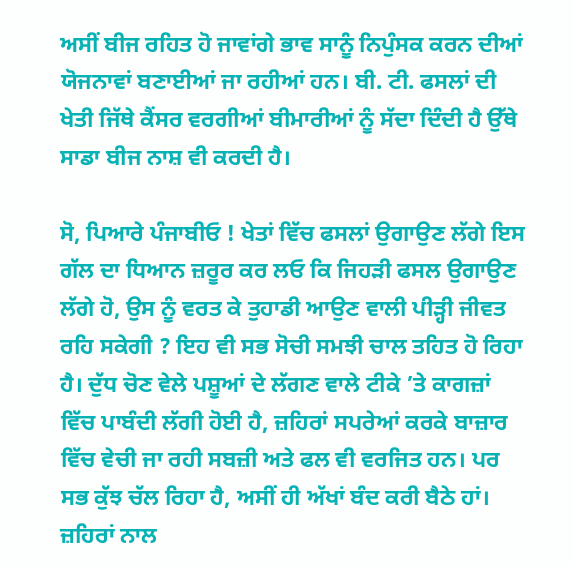ਅਸੀਂ ਬੀਜ ਰਹਿਤ ਹੋ ਜਾਵਾਂਗੇ ਭਾਵ ਸਾਨੂੰ ਨਿਪੁੰਸਕ ਕਰਨ ਦੀਆਂ ਯੋਜਨਾਵਾਂ ਬਣਾਈਆਂ ਜਾ ਰਹੀਆਂ ਹਨ। ਬੀ. ਟੀ. ਫਸਲਾਂ ਦੀ ਖੇਤੀ ਜਿੱਥੇ ਕੈਂਸਰ ਵਰਗੀਆਂ ਬੀਮਾਰੀਆਂ ਨੂੰ ਸੱਦਾ ਦਿੰਦੀ ਹੈ ਉੱਥੇ ਸਾਡਾ ਬੀਜ ਨਾਸ਼ ਵੀ ਕਰਦੀ ਹੈ।

ਸੋ, ਪਿਆਰੇ ਪੰਜਾਬੀਓ ! ਖੇਤਾਂ ਵਿੱਚ ਫਸਲਾਂ ਉਗਾਉਣ ਲੱਗੇ ਇਸ ਗੱਲ ਦਾ ਧਿਆਨ ਜ਼ਰੂਰ ਕਰ ਲਓ ਕਿ ਜਿਹੜੀ ਫਸਲ ਉਗਾਉਣ ਲੱਗੇ ਹੋ, ਉਸ ਨੂੰ ਵਰਤ ਕੇ ਤੁਹਾਡੀ ਆਉਣ ਵਾਲੀ ਪੀੜ੍ਹੀ ਜੀਵਤ ਰਹਿ ਸਕੇਗੀ ? ਇਹ ਵੀ ਸਭ ਸੋਚੀ ਸਮਝੀ ਚਾਲ ਤਹਿਤ ਹੋ ਰਿਹਾ ਹੈ। ਦੁੱਧ ਚੋਣ ਵੇਲੇ ਪਸ਼ੂਆਂ ਦੇ ਲੱਗਣ ਵਾਲੇ ਟੀਕੇ ’ਤੇ ਕਾਗਜ਼ਾਂ ਵਿੱਚ ਪਾਬੰਦੀ ਲੱਗੀ ਹੋਈ ਹੈ, ਜ਼ਹਿਰਾਂ ਸਪਰੇਆਂ ਕਰਕੇ ਬਾਜ਼ਾਰ ਵਿੱਚ ਵੇਚੀ ਜਾ ਰਹੀ ਸਬਜ਼ੀ ਅਤੇ ਫਲ ਵੀ ਵਰਜਿਤ ਹਨ। ਪਰ ਸਭ ਕੁੱਝ ਚੱਲ ਰਿਹਾ ਹੈ, ਅਸੀਂ ਹੀ ਅੱਖਾਂ ਬੰਦ ਕਰੀ ਬੈਠੇ ਹਾਂ। ਜ਼ਹਿਰਾਂ ਨਾਲ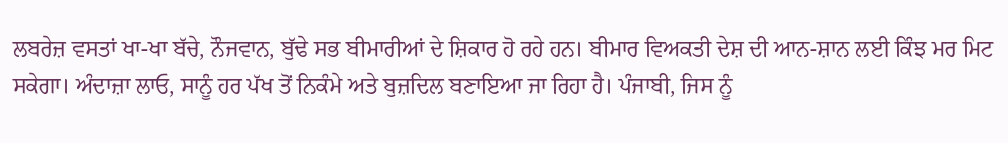ਲਬਰੇਜ਼ ਵਸਤਾਂ ਖਾ-ਖਾ ਬੱਚੇ, ਨੌਜਵਾਨ, ਬੁੱਢੇ ਸਭ ਬੀਮਾਰੀਆਂ ਦੇ ਸ਼ਿਕਾਰ ਹੋ ਰਹੇ ਹਨ। ਬੀਮਾਰ ਵਿਅਕਤੀ ਦੇਸ਼ ਦੀ ਆਨ-ਸ਼ਾਨ ਲਈ ਕਿੰਝ ਮਰ ਮਿਟ ਸਕੇਗਾ। ਅੰਦਾਜ਼ਾ ਲਾਓ, ਸਾਨੂੰ ਹਰ ਪੱਖ ਤੋਂ ਨਿਕੰਮੇ ਅਤੇ ਬੁਜ਼ਦਿਲ ਬਣਾਇਆ ਜਾ ਰਿਹਾ ਹੈ। ਪੰਜਾਬੀ, ਜਿਸ ਨੂੰ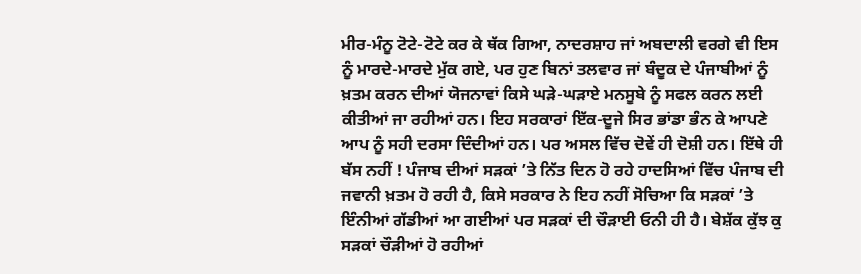ਮੀਰ-ਮੰਨੂ ਟੋਟੇ-ਟੋਟੇ ਕਰ ਕੇ ਥੱਕ ਗਿਆ, ਨਾਦਰਸ਼ਾਹ ਜਾਂ ਅਬਦਾਲੀ ਵਰਗੇ ਵੀ ਇਸ ਨੂੰ ਮਾਰਦੇ-ਮਾਰਦੇ ਮੁੱਕ ਗਏ, ਪਰ ਹੁਣ ਬਿਨਾਂ ਤਲਵਾਰ ਜਾਂ ਬੰਦੂਕ ਦੇ ਪੰਜਾਬੀਆਂ ਨੂੰ ਖ਼ਤਮ ਕਰਨ ਦੀਆਂ ਯੋਜਨਾਵਾਂ ਕਿਸੇ ਘੜੇ-ਘੜਾਏ ਮਨਸੂਬੇ ਨੂੰ ਸਫਲ ਕਰਨ ਲਈ ਕੀਤੀਆਂ ਜਾ ਰਹੀਆਂ ਹਨ। ਇਹ ਸਰਕਾਰਾਂ ਇੱਕ-ਦੂਜੇ ਸਿਰ ਭਾਂਡਾ ਭੰਨ ਕੇ ਆਪਣੇ ਆਪ ਨੂੰ ਸਹੀ ਦਰਸਾ ਦਿੰਦੀਆਂ ਹਨ। ਪਰ ਅਸਲ ਵਿੱਚ ਦੋਵੇਂ ਹੀ ਦੋਸ਼ੀ ਹਨ। ਇੱਥੇ ਹੀ ਬੱਸ ਨਹੀਂ ! ਪੰਜਾਬ ਦੀਆਂ ਸੜਕਾਂ ’ਤੇ ਨਿੱਤ ਦਿਨ ਹੋ ਰਹੇ ਹਾਦਸਿਆਂ ਵਿੱਚ ਪੰਜਾਬ ਦੀ ਜਵਾਨੀ ਖ਼ਤਮ ਹੋ ਰਹੀ ਹੈ, ਕਿਸੇ ਸਰਕਾਰ ਨੇ ਇਹ ਨਹੀਂ ਸੋਚਿਆ ਕਿ ਸੜਕਾਂ ’ਤੇ ਇੰਨੀਆਂ ਗੱਡੀਆਂ ਆ ਗਈਆਂ ਪਰ ਸੜਕਾਂ ਦੀ ਚੌੜਾਈ ਓਨੀ ਹੀ ਹੈ। ਬੇਸ਼ੱਕ ਕੁੱਝ ਕੁ ਸੜਕਾਂ ਚੌੜੀਆਂ ਹੋ ਰਹੀਆਂ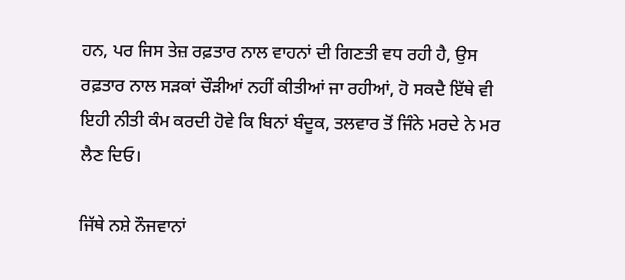ਹਨ, ਪਰ ਜਿਸ ਤੇਜ਼ ਰਫ਼ਤਾਰ ਨਾਲ ਵਾਹਨਾਂ ਦੀ ਗਿਣਤੀ ਵਧ ਰਹੀ ਹੈ, ਉਸ ਰਫ਼ਤਾਰ ਨਾਲ ਸੜਕਾਂ ਚੌੜੀਆਂ ਨਹੀਂ ਕੀਤੀਆਂ ਜਾ ਰਹੀਆਂ, ਹੋ ਸਕਦੈ ਇੱਥੇ ਵੀ ਇਹੀ ਨੀਤੀ ਕੰਮ ਕਰਦੀ ਹੋਵੇ ਕਿ ਬਿਨਾਂ ਬੰਦੂਕ, ਤਲਵਾਰ ਤੋਂ ਜਿੰਨੇ ਮਰਦੇ ਨੇ ਮਰ ਲੈਣ ਦਿਓ।

ਜਿੱਥੇ ਨਸ਼ੇ ਨੌਜਵਾਨਾਂ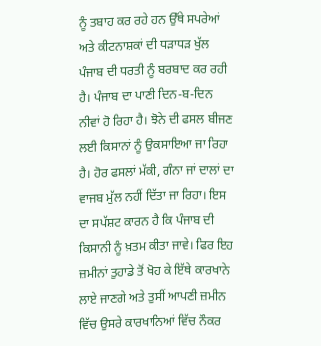ਨੂੰ ਤਬਾਹ ਕਰ ਰਹੇ ਹਨ ਉੱਥੇ ਸਪਰੇਆਂ ਅਤੇ ਕੀਟਨਾਸ਼ਕਾਂ ਦੀ ਧੜਾਧੜ ਖੁੱਲ ਪੰਜਾਬ ਦੀ ਧਰਤੀ ਨੂੰ ਬਰਬਾਦ ਕਰ ਰਹੀ ਹੈ। ਪੰਜਾਬ ਦਾ ਪਾਣੀ ਦਿਨ-ਬ-ਦਿਨ ਨੀਵਾਂ ਹੋ ਰਿਹਾ ਹੈ। ਝੋਨੇ ਦੀ ਫਸਲ ਬੀਜਣ ਲਈ ਕਿਸਾਨਾਂ ਨੂੰ ਉਕਸਾਇਆ ਜਾ ਰਿਹਾ ਹੈ। ਹੋਰ ਫਸਲਾਂ ਮੱਕੀ, ਗੰਨਾ ਜਾਂ ਦਾਲਾਂ ਦਾ ਵਾਜਬ ਮੁੱਲ ਨਹੀਂ ਦਿੱਤਾ ਜਾ ਰਿਹਾ। ਇਸ ਦਾ ਸਪੱਸ਼ਟ ਕਾਰਨ ਹੈ ਕਿ ਪੰਜਾਬ ਦੀ ਕਿਸਾਨੀ ਨੂੰ ਖ਼ਤਮ ਕੀਤਾ ਜਾਵੇ। ਫਿਰ ਇਹ ਜ਼ਮੀਨਾਂ ਤੁਹਾਡੇ ਤੋਂ ਖੋਹ ਕੇ ਇੱਥੇ ਕਾਰਖਾਨੇ ਲਾਏ ਜਾਣਗੇ ਅਤੇ ਤੁਸੀਂ ਆਪਣੀ ਜ਼ਮੀਨ ਵਿੱਚ ਉਸਰੇ ਕਾਰਖਾਨਿਆਂ ਵਿੱਚ ਨੌਕਰ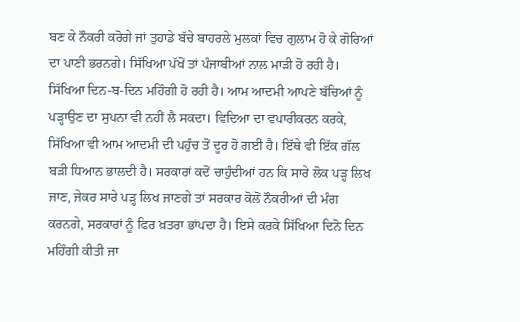ਬਣ ਕੇ ਨੌਕਰੀ ਕਰੋਗੇ ਜਾਂ ਤੁਹਾਡੇ ਬੱਚੇ ਬਾਹਰਲੇ ਮੁਲਕਾਂ ਵਿਚ ਗੁਲਾਮ ਹੋ ਕੇ ਗੋਰਿਆਂ ਦਾ ਪਾਣੀ ਭਰਨਗੇ। ਸਿੱਖਿਆ ਪੱਖੋਂ ਤਾਂ ਪੰਜਾਬੀਆਂ ਨਾਲ ਮਾੜੀ ਹੋ ਰਹੀ ਹੈ। ਸਿੱਖਿਆ ਦਿਨ-ਬ-ਦਿਨ ਮਹਿੰਗੀ ਹੋ ਰਹੀ ਹੈ। ਆਮ ਆਦਮੀ ਆਪਣੇ ਬੱਚਿਆਂ ਨੂੰ ਪੜ੍ਹਾਉਣ ਦਾ ਸੁਪਨਾ ਵੀ ਨਹੀਂ ਲੈ ਸਕਦਾ। ਵਿਦਿਆ ਦਾ ਵਪਾਰੀਕਰਨ ਕਰਕੇ, ਸਿੱਖਿਆ ਵੀ ਆਮ ਆਦਮੀ ਦੀ ਪਹੁੰਚ ਤੋਂ ਦੂਰ ਹੋ ਗਈ ਹੈ। ਇੱਥੇ ਵੀ ਇੱਕ ਗੱਲ ਬੜੀ ਧਿਆਨ ਭਾਲਦੀ ਹੈ। ਸਰਕਾਰਾਂ ਕਦੋਂ ਚਾਹੁੰਦੀਆਂ ਹਨ ਕਿ ਸਾਰੇ ਲੋਕ ਪੜ੍ਹ ਲਿਖ ਜਾਣ, ਜੇਕਰ ਸਾਰੇ ਪੜ੍ਹ ਲਿਖ ਜਾਣਗੇ ਤਾਂ ਸਰਕਾਰ ਕੋਲੋਂ ਨੌਕਰੀਆਂ ਦੀ ਮੰਗ ਕਰਨਗੇ, ਸਰਕਾਰਾਂ ਨੂੰ ਫਿਰ ਖ਼ਤਰਾ ਭਾਂਪਦਾ ਹੈ। ਇਸੇ ਕਰਕੇ ਸਿੱਖਿਆ ਦਿਨੋ ਦਿਨ ਮਹਿੰਗੀ ਕੀਤੀ ਜਾ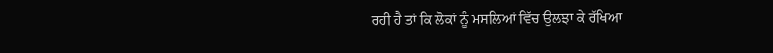ਰਹੀ ਹੈ ਤਾਂ ਕਿ ਲੋਕਾਂ ਨੂੰ ਮਸਲਿਆਂ ਵਿੱਚ ਉਲਝਾ ਕੇ ਰੱਖਿਆ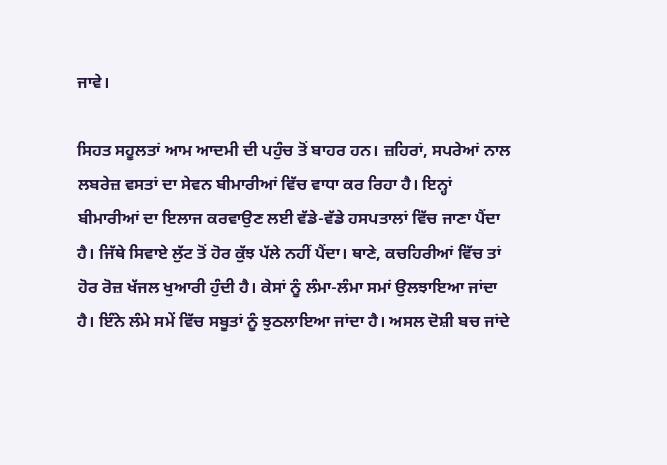ਜਾਵੇ।

ਸਿਹਤ ਸਹੂਲਤਾਂ ਆਮ ਆਦਮੀ ਦੀ ਪਹੁੰਚ ਤੋਂ ਬਾਹਰ ਹਨ। ਜ਼ਹਿਰਾਂ, ਸਪਰੇਆਂ ਨਾਲ ਲਬਰੇਜ਼ ਵਸਤਾਂ ਦਾ ਸੇਵਨ ਬੀਮਾਰੀਆਂ ਵਿੱਚ ਵਾਧਾ ਕਰ ਰਿਹਾ ਹੈ। ਇਨ੍ਹਾਂ ਬੀਮਾਰੀਆਂ ਦਾ ਇਲਾਜ ਕਰਵਾਉਣ ਲਈ ਵੱਡੇ-ਵੱਡੇ ਹਸਪਤਾਲਾਂ ਵਿੱਚ ਜਾਣਾ ਪੈਂਦਾ ਹੈ। ਜਿੱਥੇ ਸਿਵਾਏ ਲੁੱਟ ਤੋਂ ਹੋਰ ਕੁੱਝ ਪੱਲੇ ਨਹੀਂ ਪੈਂਦਾ। ਥਾਣੇ, ਕਚਹਿਰੀਆਂ ਵਿੱਚ ਤਾਂ ਹੋਰ ਰੋਜ਼ ਖੱਜਲ ਖੁਆਰੀ ਹੁੰਦੀ ਹੈ। ਕੇਸਾਂ ਨੂੰ ਲੰਮਾ-ਲੰਮਾ ਸਮਾਂ ਉਲਝਾਇਆ ਜਾਂਦਾ ਹੈ। ਇੰਨੇ ਲੰਮੇ ਸਮੇਂ ਵਿੱਚ ਸਬੂਤਾਂ ਨੂੰ ਝੁਠਲਾਇਆ ਜਾਂਦਾ ਹੈ। ਅਸਲ ਦੋਸ਼ੀ ਬਚ ਜਾਂਦੇ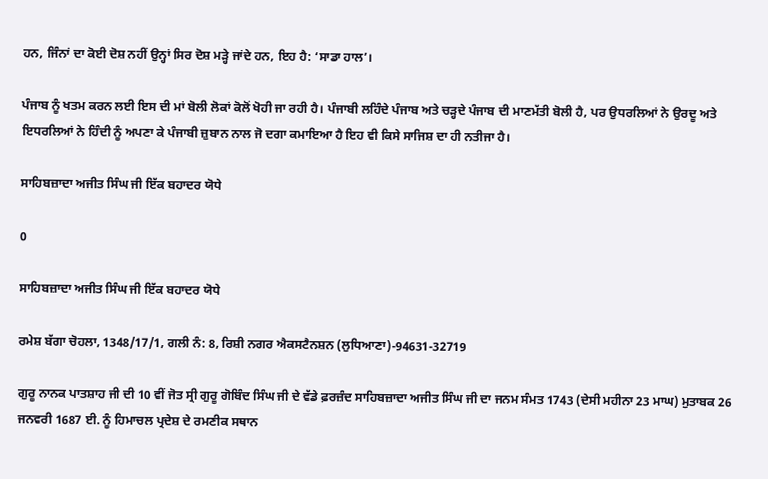ਹਨ, ਜਿੰਨਾਂ ਦਾ ਕੋਈ ਦੋਸ਼ ਨਹੀਂ ਉਨ੍ਹਾਂ ਸਿਰ ਦੋਸ਼ ਮੜ੍ਹੇ ਜਾਂਦੇ ਹਨ, ਇਹ ਹੈ: ‘ਸਾਡਾ ਹਾਲ’।

ਪੰਜਾਬ ਨੂੰ ਖਤਮ ਕਰਨ ਲਈ ਇਸ ਦੀ ਮਾਂ ਬੋਲੀ ਲੋਕਾਂ ਕੋਲੋਂ ਖੋਹੀ ਜਾ ਰਹੀ ਹੈ। ਪੰਜਾਬੀ ਲਹਿੰਦੇ ਪੰਜਾਬ ਅਤੇ ਚੜ੍ਹਦੇ ਪੰਜਾਬ ਦੀ ਮਾਣਮੱਤੀ ਬੋਲੀ ਹੈ, ਪਰ ਉਧਰਲਿਆਂ ਨੇ ਉਰਦੂ ਅਤੇ ਇਧਰਲਿਆਂ ਨੇ ਹਿੰਦੀ ਨੂੰ ਅਪਣਾ ਕੇ ਪੰਜਾਬੀ ਜ਼ੁਬਾਨ ਨਾਲ ਜੋ ਦਗਾ ਕਮਾਇਆ ਹੈ ਇਹ ਵੀ ਕਿਸੇ ਸਾਜਿਸ਼ ਦਾ ਹੀ ਨਤੀਜਾ ਹੈ।

ਸਾਹਿਬਜ਼ਾਦਾ ਅਜੀਤ ਸਿੰਘ ਜੀ ਇੱਕ ਬਹਾਦਰ ਯੋਧੇ

0

ਸਾਹਿਬਜ਼ਾਦਾ ਅਜੀਤ ਸਿੰਘ ਜੀ ਇੱਕ ਬਹਾਦਰ ਯੋਧੇ

ਰਮੇਸ਼ ਬੱਗਾ ਚੋਹਲਾ, 1348/17/1, ਗਲੀ ਨੰ: 8, ਰਿਸ਼ੀ ਨਗਰ ਐਕਸਟੈਨਸ਼ਨ (ਲੁਧਿਆਣਾ)-94631-32719

ਗੁਰੂ ਨਾਨਕ ਪਾਤਸ਼ਾਹ ਜੀ ਦੀ 10 ਵੀਂ ਜੋਤ ਸ੍ਰੀ ਗੁਰੂ ਗੋਬਿੰਦ ਸਿੰਘ ਜੀ ਦੇ ਵੱਡੇ ਫ਼ਰਜ਼ੰਦ ਸਾਹਿਬਜ਼ਾਦਾ ਅਜੀਤ ਸਿੰਘ ਜੀ ਦਾ ਜਨਮ ਸੰਮਤ 1743 (ਦੇਸੀ ਮਹੀਨਾ 23 ਮਾਘ) ਮੁਤਾਬਕ 26 ਜਨਵਰੀ 1687 ਈ. ਨੂੰ ਹਿਮਾਚਲ ਪ੍ਰਦੇਸ਼ ਦੇ ਰਮਣੀਕ ਸਥਾਨ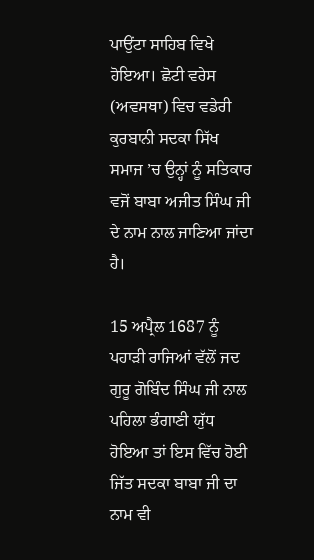ਪਾਉਂਟਾ ਸਾਹਿਬ ਵਿਖੇ ਹੋਇਆ। ਛੋਟੀ ਵਰੇਸ (ਅਵਸਥਾ) ਵਿਚ ਵਡੇਰੀ ਕੁਰਬਾਨੀ ਸਦਕਾ ਸਿੱਖ ਸਮਾਜ ’ਚ ਉਨ੍ਹਾਂ ਨੂੰ ਸਤਿਕਾਰ ਵਜੋਂ ਬਾਬਾ ਅਜੀਤ ਸਿੰਘ ਜੀ ਦੇ ਨਾਮ ਨਾਲ ਜਾਣਿਆ ਜਾਂਦਾ ਹੈ।

15 ਅਪ੍ਰੈਲ 1687 ਨੂੰ ਪਹਾੜੀ ਰਾਜਿਆਂ ਵੱਲੋਂ ਜਦ ਗੁਰੂ ਗੋਬਿੰਦ ਸਿੰਘ ਜੀ ਨਾਲ ਪਹਿਲਾ ਭੰਗਾਣੀ ਯੁੱਧ ਹੋਇਆ ਤਾਂ ਇਸ ਵਿੱਚ ਹੋਈ ਜਿੱਤ ਸਦਕਾ ਬਾਬਾ ਜੀ ਦਾ ਨਾਮ ਵੀ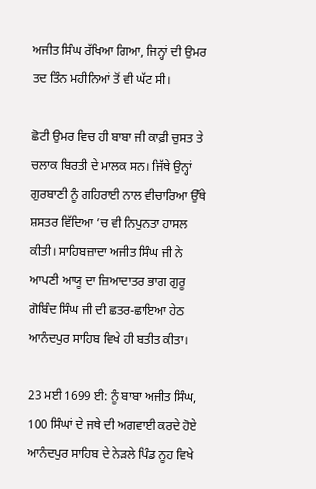ਅਜੀਤ ਸਿੰਘ ਰੱਖਿਆ ਗਿਆ, ਜਿਨ੍ਹਾਂ ਦੀ ਉਮਰ ਤਦ ਤਿੰਨ ਮਹੀਨਿਆਂ ਤੋਂ ਵੀ ਘੱਟ ਸੀ।

ਛੋਟੀ ਉਮਰ ਵਿਚ ਹੀ ਬਾਬਾ ਜੀ ਕਾਫ਼ੀ ਚੁਸਤ ਤੇ ਚਲਾਕ ਬਿਰਤੀ ਦੇ ਮਾਲਕ ਸਨ। ਜਿੱਥੇ ਉਨ੍ਹਾਂ ਗੁਰਬਾਣੀ ਨੂੰ ਗਹਿਰਾਈ ਨਾਲ ਵੀਚਾਰਿਆ ਉੱਥੇ ਸ਼ਸਤਰ ਵਿੱਦਿਆ ’ਚ ਵੀ ਨਿਪੁਨਤਾ ਹਾਸਲ ਕੀਤੀ। ਸਾਹਿਬਜ਼ਾਦਾ ਅਜੀਤ ਸਿੰਘ ਜੀ ਨੇ ਆਪਣੀ ਆਯੂ ਦਾ ਜ਼ਿਆਦਾਤਰ ਭਾਗ ਗੁਰੂ ਗੋਬਿੰਦ ਸਿੰਘ ਜੀ ਦੀ ਛਤਰ-ਛਾਇਆ ਹੇਠ ਆਨੰਦਪੁਰ ਸਾਹਿਬ ਵਿਖੇ ਹੀ ਬਤੀਤ ਕੀਤਾ।

23 ਮਈ 1699 ਈ: ਨੂੰ ਬਾਬਾ ਅਜੀਤ ਸਿੰਘ, 100 ਸਿੰਘਾਂ ਦੇ ਜਥੇ ਦੀ ਅਗਵਾਈ ਕਰਦੇ ਹੋਏ ਆਨੰਦਪੁਰ ਸਾਹਿਬ ਦੇ ਨੇੜਲੇ ਪਿੰਡ ਨੂਹ ਵਿਖੇ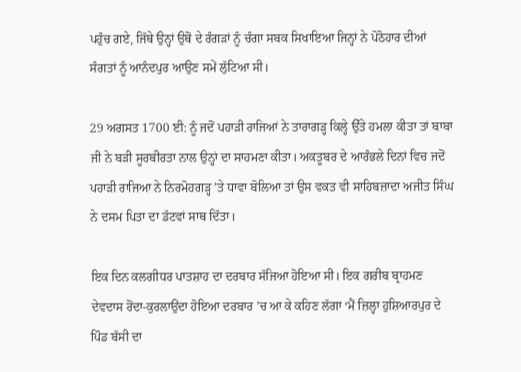ਪਹੁੰਚ ਗਏ, ਜਿੱਥੇ ਉਨ੍ਹਾਂ ਉਥੋਂ ਦੇ ਰੰਗੜਾਂ ਨੂੰ ਚੰਗਾ ਸਬਕ ਸਿਖਾਇਆ ਜਿਨ੍ਹਾਂ ਨੇ ਪੋਠੋਹਾਰ ਦੀਆਂ ਸੰਗਤਾਂ ਨੂੰ ਆਨੰਦਪੁਰ ਆਉਣ ਸਮੇਂ ਲੁੱਟਿਆ ਸੀ।

29 ਅਗਸਤ 1700 ਈ: ਨੂੰ ਜਦੋਂ ਪਹਾੜੀ ਰਾਜਿਆਂ ਨੇ ਤਾਰਾਗੜ੍ਹ ਕਿਲ੍ਹੇ ਉੱਤੇ ਹਮਲਾ ਕੀਤਾ ਤਾਂ ਬਾਬਾ ਜੀ ਨੇ ਬੜੀ ਸੂਰਬੀਰਤਾ ਨਾਲ ਉਨ੍ਹਾਂ ਦਾ ਸਾਹਮਣਾ ਕੀਤਾ। ਅਕਤੂਬਰ ਦੇ ਆਰੰਭਲੇ ਦਿਨਾਂ ਵਿਚ ਜਦੋਂ ਪਹਾੜੀ ਰਾਜਿਆ ਨੇ ਨਿਰਮੋਹਗੜ੍ਹ ’ਤੇ ਧਾਵਾ ਬੋਲਿਆ ਤਾਂ ਉਸ ਵਕਤ ਵੀ ਸਾਹਿਬਜ਼ਾਦਾ ਅਜੀਤ ਸਿੰਘ ਨੇ ਦਸਮ ਪਿਤਾ ਦਾ ਡੱਟਵਾਂ ਸਾਥ ਦਿੱਤਾ।

ਇਕ ਦਿਨ ਕਲਗੀਧਰ ਪਾਤਸ਼ਾਹ ਦਾ ਦਰਬਾਰ ਸੱਜਿਆ ਹੋਇਆ ਸੀ। ਇਕ ਗਰੀਬ ਬ੍ਰਾਹਮਣ ਦੇਵਦਾਸ ਰੋਂਦਾ-ਕੁਰਲਾਉਂਦਾ ਹੋਇਆ ਦਰਬਾਰ ’ਚ ਆ ਕੇ ਕਹਿਣ ਲੱਗਾ ‘ਮੈਂ ਜ਼ਿਲ੍ਹਾ ਹੁਸ਼ਿਆਰਪੁਰ ਦੇ ਪਿੰਡ ਬੱਸੀ ਦਾ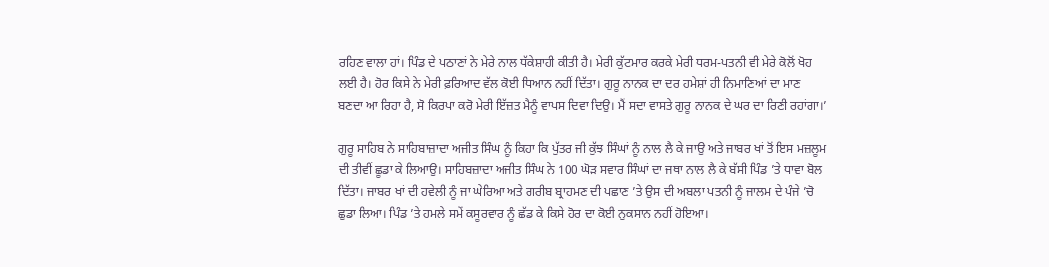ਰਹਿਣ ਵਾਲਾ ਹਾਂ। ਪਿੰਡ ਦੇ ਪਠਾਣਾਂ ਨੇ ਮੇਰੇ ਨਾਲ ਧੱਕੇਸ਼ਾਹੀ ਕੀਤੀ ਹੈ। ਮੇਰੀ ਕੁੱਟਮਾਰ ਕਰਕੇ ਮੇਰੀ ਧਰਮ-ਪਤਨੀ ਵੀ ਮੇਰੇ ਕੋਲੋਂ ਖੋਹ ਲਈ ਹੈ। ਹੋਰ ਕਿਸੇ ਨੇ ਮੇਰੀ ਫ਼ਰਿਆਦ ਵੱਲ ਕੋਈ ਧਿਆਨ ਨਹੀਂ ਦਿੱਤਾ। ਗੁਰੂ ਨਾਨਕ ਦਾ ਦਰ ਹਮੇਸ਼ਾਂ ਹੀ ਨਿਮਾਣਿਆਂ ਦਾ ਮਾਣ ਬਣਦਾ ਆ ਰਿਹਾ ਹੈ, ਸੋ ਕਿਰਪਾ ਕਰੋ ਮੇਰੀ ਇੱਜ਼ਤ ਮੈਨੂੰ ਵਾਪਸ ਦਿਵਾ ਦਿਉ। ਮੈਂ ਸਦਾ ਵਾਸਤੇ ਗੁਰੂ ਨਾਨਕ ਦੇ ਘਰ ਦਾ ਰਿਣੀ ਰਹਾਂਗਾ।’

ਗੁਰੂ ਸਾਹਿਬ ਨੇ ਸਾਹਿਬਾਜ਼ਾਦਾ ਅਜੀਤ ਸਿੰਘ ਨੂੰ ਕਿਹਾ ਕਿ ਪੁੱਤਰ ਜੀ ਕੁੱਝ ਸਿੰਘਾਂ ਨੂੰ ਨਾਲ ਲੈ ਕੇ ਜਾਉ ਅਤੇ ਜਾਬਰ ਖਾਂ ਤੋਂ ਇਸ ਮਜ਼ਲੂਮ ਦੀ ਤੀਵੀਂ ਛੂਡਾ ਕੇ ਲਿਆਉ। ਸਾਹਿਬਜ਼ਾਦਾ ਅਜੀਤ ਸਿੰਘ ਨੇ 100 ਘੋੜ ਸਵਾਰ ਸਿੰਘਾਂ ਦਾ ਜਥਾ ਨਾਲ ਲੈ ਕੇ ਬੱਸੀ ਪਿੰਡ ’ਤੇ ਧਾਵਾ ਬੋਲ ਦਿੱਤਾ। ਜਾਬਰ ਖਾਂ ਦੀ ਹਵੇਲੀ ਨੂੰ ਜਾ ਘੇਰਿਆ ਅਤੇ ਗਰੀਬ ਬ੍ਰਾਹਮਣ ਦੀ ਪਛਾਣ ’ਤੇ ਉਸ ਦੀ ਅਬਲਾ ਪਤਨੀ ਨੂੰ ਜਾਲਮ ਦੇ ਪੰਜੇ ’ਚੋ ਛੁਡਾ ਲਿਆ। ਪਿੰਡ ’ਤੇ ਹਮਲੇ ਸਮੇਂ ਕਸੂਰਵਾਰ ਨੂੰ ਛੱਡ ਕੇ ਕਿਸੇ ਹੋਰ ਦਾ ਕੋਈ ਨੁਕਸਾਨ ਨਹੀਂ ਹੋਇਆ।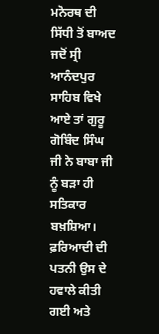ਮਨੋਰਥ ਦੀ ਸਿੱਧੀ ਤੋਂ ਬਾਅਦ ਜਦੋਂ ਸ੍ਰੀ ਆਨੰਦਪੁਰ ਸਾਹਿਬ ਵਿਖੇ ਆਏ ਤਾਂ ਗੁਰੂ ਗੋਬਿੰਦ ਸਿੰਘ ਜੀ ਨੇ ਬਾਬਾ ਜੀ ਨੂੰ ਬੜਾ ਹੀ ਸਤਿਕਾਰ ਬਖ਼ਸ਼ਿਆ। ਫ਼ਰਿਆਦੀ ਦੀ ਪਤਨੀ ਉਸ ਦੇ ਹਵਾਲੇ ਕੀਤੀ ਗਈ ਅਤੇ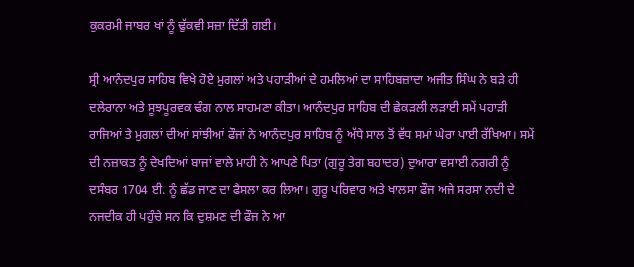ਕੁਕਰਮੀ ਜਾਬਰ ਖਾਂ ਨੂੰ ਢੁੱਕਵੀ ਸਜ਼ਾ ਦਿੱਤੀ ਗਈ।

ਸ੍ਰੀ ਆਨੰਦਪੁਰ ਸਾਹਿਬ ਵਿਖੇ ਹੋਏ ਮੁਗਲਾਂ ਅਤੇ ਪਹਾੜੀਆਂ ਦੇ ਹਮਲਿਆਂ ਦਾ ਸਾਹਿਬਜ਼ਾਦਾ ਅਜੀਤ ਸਿੰਘ ਨੇ ਬੜੇ ਹੀ ਦਲੇਰਾਨਾ ਅਤੇ ਸੂਝਪੂਰਵਕ ਢੰਗ ਨਾਲ ਸਾਹਮਣਾ ਕੀਤਾ। ਆਨੰਦਪੁਰ ਸਾਹਿਬ ਦੀ ਛੇਕੜਲੀ ਲੜਾਈ ਸਮੇਂ ਪਹਾੜੀ ਰਾਜਿਆਂ ਤੇ ਮੁਗਲਾਂ ਦੀਆਂ ਸਾਂਝੀਆਂ ਫੌਜਾਂ ਨੇ ਆਨੰਦਪੁਰ ਸਾਹਿਬ ਨੂੰ ਅੱਧੇ ਸਾਲ ਤੋਂ ਵੱਧ ਸਮਾਂ ਘੇਰਾ ਪਾਈ ਰੱਖਿਆ। ਸਮੇਂ ਦੀ ਨਜ਼ਾਕਤ ਨੂੰ ਦੇਖਦਿਆਂ ਬਾਜਾਂ ਵਾਲੇ ਮਾਹੀ ਨੇ ਆਪਣੇ ਪਿਤਾ (ਗੁਰੂ ਤੇਗ ਬਹਾਦਰ) ਦੁਆਰਾ ਵਸਾਈ ਨਗਰੀ ਨੂੰ ਦਸੰਬਰ 1704 ਈ. ਨੂੰ ਛੱਡ ਜਾਣ ਦਾ ਫੈਸਲਾ ਕਰ ਲਿਆ। ਗੁਰੂ ਪਰਿਵਾਰ ਅਤੇ ਖਾਲਸਾ ਫੌਜ ਅਜੇ ਸਰਸਾ ਨਦੀ ਦੇ ਨਜਦੀਕ ਹੀ ਪਹੁੰਚੇ ਸਨ ਕਿ ਦੁਸ਼ਮਣ ਦੀ ਫੌਜ ਨੇ ਆ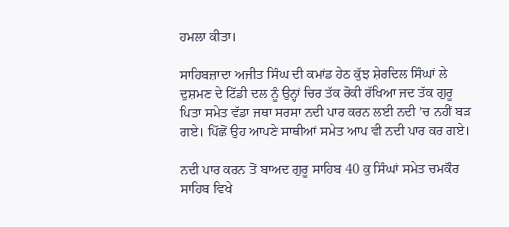ਹਮਲਾ ਕੀਤਾ।

ਸਾਹਿਬਜ਼ਾਦਾ ਅਜੀਤ ਸਿੰਘ ਦੀ ਕਮਾਂਡ ਹੇਠ ਕੁੱਝ ਸ਼ੇਰਦਿਲ ਸਿੰਘਾਂ ਲੇ ਦੁਸ਼ਮਣ ਦੇ ਟਿੱਡੀ ਦਲ ਨੂੰ ਉਨ੍ਹਾਂ ਚਿਰ ਤੱਕ ਰੋਕੀ ਰੱਖਿਆ ਜਦ ਤੱਕ ਗੁਰੂ ਪਿਤਾ ਸਮੇਤ ਵੱਡਾ ਜਥਾ ਸਰਸਾ ਨਦੀ ਪਾਰ ਕਰਨ ਲਈ ਨਦੀ ’ਚ ਨਹੀਂ ਬੜ ਗਏ। ਪਿੱਛੋਂ ਉਹ ਆਪਣੇ ਸਾਥੀਆਂ ਸਮੇਤ ਆਪ ਵੀ ਨਦੀ ਪਾਰ ਕਰ ਗਏ।

ਨਦੀ ਪਾਰ ਕਰਨ ਤੋਂ ਬਾਅਦ ਗੁਰੂ ਸਾਹਿਬ 40 ਕੁ ਸਿੰਘਾਂ ਸਮੇਤ ਚਮਕੌਰ ਸਾਹਿਬ ਵਿਖੇ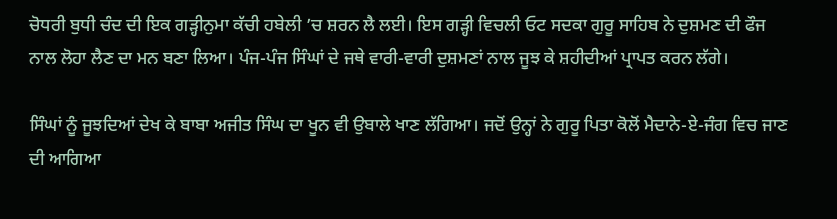ਚੋਧਰੀ ਬੁਧੀ ਚੰਦ ਦੀ ਇਕ ਗੜ੍ਹੀਨੁਮਾ ਕੱਚੀ ਹਬੇਲੀ ’ਚ ਸ਼ਰਨ ਲੈ ਲਈ। ਇਸ ਗੜ੍ਹੀ ਵਿਚਲੀ ਓਟ ਸਦਕਾ ਗੁਰੂ ਸਾਹਿਬ ਨੇ ਦੁਸ਼ਮਣ ਦੀ ਫੌਜ ਨਾਲ ਲੋਹਾ ਲੈਣ ਦਾ ਮਨ ਬਣਾ ਲਿਆ। ਪੰਜ-ਪੰਜ ਸਿੰਘਾਂ ਦੇ ਜਥੇ ਵਾਰੀ-ਵਾਰੀ ਦੁਸ਼ਮਣਾਂ ਨਾਲ ਜੂਝ ਕੇ ਸ਼ਹੀਦੀਆਂ ਪ੍ਰਾਪਤ ਕਰਨ ਲੱਗੇ।

ਸਿੰਘਾਂ ਨੂੰ ਜੂਝਦਿਆਂ ਦੇਖ ਕੇ ਬਾਬਾ ਅਜੀਤ ਸਿੰਘ ਦਾ ਖੂਨ ਵੀ ਉਬਾਲੇ ਖਾਣ ਲੱਗਿਆ। ਜਦੋਂ ਉਨ੍ਹਾਂ ਨੇ ਗੁਰੂ ਪਿਤਾ ਕੋਲੋਂ ਮੈਦਾਨੇ-ਏ-ਜੰਗ ਵਿਚ ਜਾਣ ਦੀ ਆਗਿਆ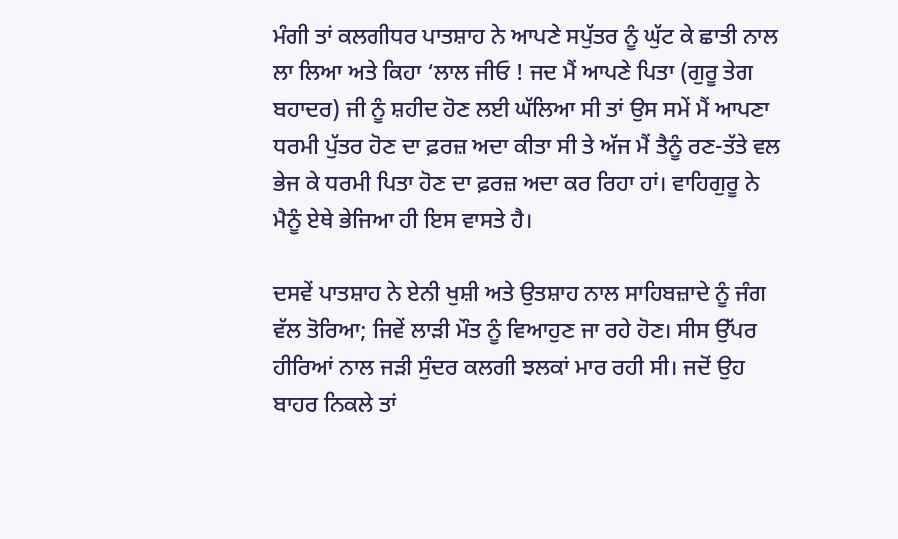ਮੰਗੀ ਤਾਂ ਕਲਗੀਧਰ ਪਾਤਸ਼ਾਹ ਨੇ ਆਪਣੇ ਸਪੁੱਤਰ ਨੂੰ ਘੁੱਟ ਕੇ ਛਾਤੀ ਨਾਲ ਲਾ ਲਿਆ ਅਤੇ ਕਿਹਾ ‘ਲਾਲ ਜੀਓ ! ਜਦ ਮੈਂ ਆਪਣੇ ਪਿਤਾ (ਗੁਰੂ ਤੇਗ ਬਹਾਦਰ) ਜੀ ਨੂੰ ਸ਼ਹੀਦ ਹੋਣ ਲਈ ਘੱਲਿਆ ਸੀ ਤਾਂ ਉਸ ਸਮੇਂ ਮੈਂ ਆਪਣਾ ਧਰਮੀ ਪੁੱਤਰ ਹੋਣ ਦਾ ਫ਼ਰਜ਼ ਅਦਾ ਕੀਤਾ ਸੀ ਤੇ ਅੱਜ ਮੈਂ ਤੈਨੂੰ ਰਣ-ਤੱਤੇ ਵਲ ਭੇਜ ਕੇ ਧਰਮੀ ਪਿਤਾ ਹੋਣ ਦਾ ਫ਼ਰਜ਼ ਅਦਾ ਕਰ ਰਿਹਾ ਹਾਂ। ਵਾਹਿਗੁਰੂ ਨੇ ਮੈਨੂੰ ਏਥੇ ਭੇਜਿਆ ਹੀ ਇਸ ਵਾਸਤੇ ਹੈ।

ਦਸਵੇਂ ਪਾਤਸ਼ਾਹ ਨੇ ਏਨੀ ਖੁਸ਼ੀ ਅਤੇ ਉਤਸ਼ਾਹ ਨਾਲ ਸਾਹਿਬਜ਼ਾਦੇ ਨੂੰ ਜੰਗ ਵੱਲ ਤੋਰਿਆ; ਜਿਵੇਂ ਲਾੜੀ ਮੌਤ ਨੂੰ ਵਿਆਹੁਣ ਜਾ ਰਹੇ ਹੋਣ। ਸੀਸ ਉੱਪਰ ਹੀਰਿਆਂ ਨਾਲ ਜੜੀ ਸੁੰਦਰ ਕਲਗੀ ਝਲਕਾਂ ਮਾਰ ਰਹੀ ਸੀ। ਜਦੋਂ ਉਹ ਬਾਹਰ ਨਿਕਲੇ ਤਾਂ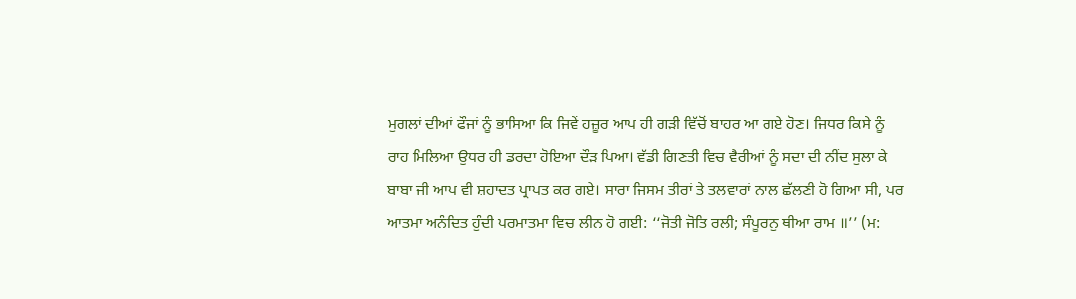ਮੁਗਲਾਂ ਦੀਆਂ ਫੌਜਾਂ ਨੂੰ ਭਾਸਿਆ ਕਿ ਜਿਵੇਂ ਹਜ਼ੂਰ ਆਪ ਹੀ ਗੜੀ ਵਿੱਚੋਂ ਬਾਹਰ ਆ ਗਏ ਹੋਣ। ਜਿਧਰ ਕਿਸੇ ਨੂੰ ਰਾਹ ਮਿਲਿਆ ਉਧਰ ਹੀ ਡਰਦਾ ਹੋਇਆ ਦੌੜ ਪਿਆ। ਵੱਡੀ ਗਿਣਤੀ ਵਿਚ ਵੈਰੀਆਂ ਨੂੰ ਸਦਾ ਦੀ ਨੀਂਦ ਸੁਲਾ ਕੇ ਬਾਬਾ ਜੀ ਆਪ ਵੀ ਸ਼ਹਾਦਤ ਪ੍ਰਾਪਤ ਕਰ ਗਏ। ਸਾਰਾ ਜਿਸਮ ਤੀਰਾਂ ਤੇ ਤਲਵਾਰਾਂ ਨਾਲ ਛੱਲਣੀ ਹੋ ਗਿਆ ਸੀ, ਪਰ ਆਤਮਾ ਅਨੰਦਿਤ ਹੁੰਦੀ ਪਰਮਾਤਮਾ ਵਿਚ ਲੀਨ ਹੋ ਗਈ: ‘‘ਜੋਤੀ ਜੋਤਿ ਰਲੀ; ਸੰਪੂਰਨੁ ਥੀਆ ਰਾਮ ॥’’ (ਮ: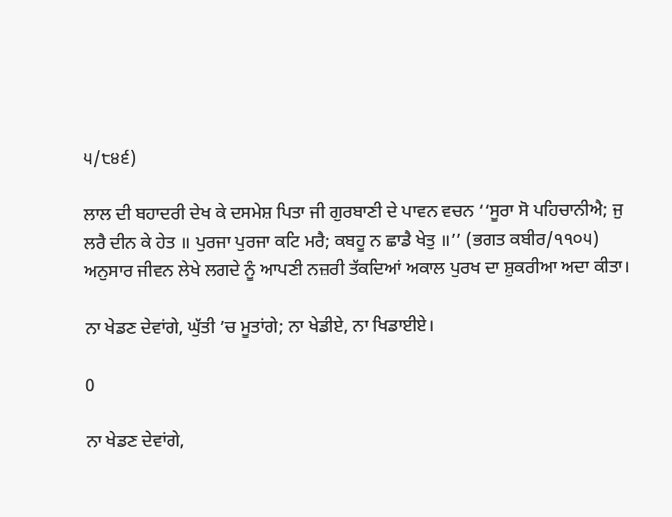੫/੮੪੬)

ਲਾਲ ਦੀ ਬਹਾਦਰੀ ਦੇਖ ਕੇ ਦਸਮੇਸ਼ ਪਿਤਾ ਜੀ ਗੁਰਬਾਣੀ ਦੇ ਪਾਵਨ ਵਚਨ ‘‘ਸੂਰਾ ਸੋ ਪਹਿਚਾਨੀਐ; ਜੁ ਲਰੈ ਦੀਨ ਕੇ ਹੇਤ ॥ ਪੁਰਜਾ ਪੁਰਜਾ ਕਟਿ ਮਰੈ; ਕਬਹੂ ਨ ਛਾਡੈ ਖੇਤੁ ॥’’ (ਭਗਤ ਕਬੀਰ/੧੧੦੫) ਅਨੁਸਾਰ ਜੀਵਨ ਲੇਖੇ ਲਗਦੇ ਨੂੰ ਆਪਣੀ ਨਜ਼ਰੀ ਤੱਕਦਿਆਂ ਅਕਾਲ ਪੁਰਖ ਦਾ ਸ਼ੁਕਰੀਆ ਅਦਾ ਕੀਤਾ।

ਨਾ ਖੇਡਣ ਦੇਵਾਂਗੇ, ਘੁੱਤੀ ’ਚ ਮੂਤਾਂਗੇ; ਨਾ ਖੇਡੀਏ, ਨਾ ਖਿਡਾਈਏ।

0

ਨਾ ਖੇਡਣ ਦੇਵਾਂਗੇ,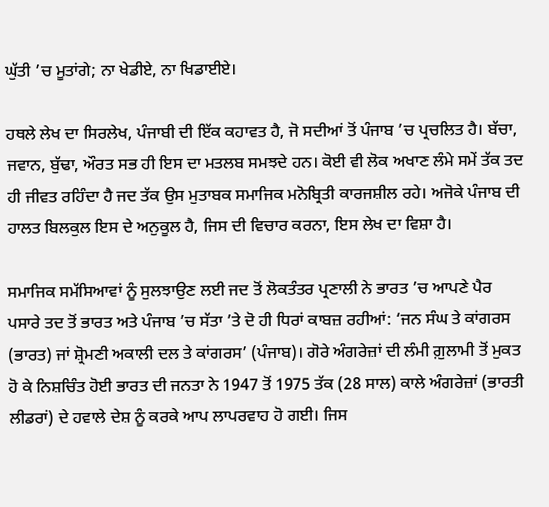ਘੁੱਤੀ ’ਚ ਮੂਤਾਂਗੇ; ਨਾ ਖੇਡੀਏ, ਨਾ ਖਿਡਾਈਏ।

ਹਥਲੇ ਲੇਖ ਦਾ ਸਿਰਲੇਖ, ਪੰਜਾਬੀ ਦੀ ਇੱਕ ਕਹਾਵਤ ਹੈ, ਜੋ ਸਦੀਆਂ ਤੋਂ ਪੰਜਾਬ ’ਚ ਪ੍ਰਚਲਿਤ ਹੈ। ਬੱਚਾ, ਜਵਾਨ, ਬੁੱਢਾ, ਔਰਤ ਸਭ ਹੀ ਇਸ ਦਾ ਮਤਲਬ ਸਮਝਦੇ ਹਨ। ਕੋਈ ਵੀ ਲੋਕ ਅਖਾਣ ਲੰਮੇ ਸਮੇਂ ਤੱਕ ਤਦ ਹੀ ਜੀਵਤ ਰਹਿੰਦਾ ਹੈ ਜਦ ਤੱਕ ਉਸ ਮੁਤਾਬਕ ਸਮਾਜਿਕ ਮਨੋਬ੍ਰਿਤੀ ਕਾਰਜਸ਼ੀਲ ਰਹੇ। ਅਜੋਕੇ ਪੰਜਾਬ ਦੀ ਹਾਲਤ ਬਿਲਕੁਲ ਇਸ ਦੇ ਅਨੁਕੂਲ ਹੈ, ਜਿਸ ਦੀ ਵਿਚਾਰ ਕਰਨਾ, ਇਸ ਲੇਖ ਦਾ ਵਿਸ਼ਾ ਹੈ।

ਸਮਾਜਿਕ ਸਮੱਸਿਆਵਾਂ ਨੂੰ ਸੁਲਝਾਉਣ ਲਈ ਜਦ ਤੋਂ ਲੋਕਤੰਤਰ ਪ੍ਰਣਾਲੀ ਨੇ ਭਾਰਤ ’ਚ ਆਪਣੇ ਪੈਰ ਪਸਾਰੇ ਤਦ ਤੋਂ ਭਾਰਤ ਅਤੇ ਪੰਜਾਬ ’ਚ ਸੱਤਾ ’ਤੇ ਦੋ ਹੀ ਧਿਰਾਂ ਕਾਬਜ਼ ਰਹੀਆਂ: ‘ਜਨ ਸੰਘ ਤੇ ਕਾਂਗਰਸ (ਭਾਰਤ) ਜਾਂ ਸ਼੍ਰੋਮਣੀ ਅਕਾਲੀ ਦਲ ਤੇ ਕਾਂਗਰਸ’ (ਪੰਜਾਬ)। ਗੋਰੇ ਅੰਗਰੇਜ਼ਾਂ ਦੀ ਲੰਮੀ ਗ਼ੁਲਾਮੀ ਤੋਂ ਮੁਕਤ ਹੋ ਕੇ ਨਿਸ਼ਚਿੰਤ ਹੋਈ ਭਾਰਤ ਦੀ ਜਨਤਾ ਨੇ 1947 ਤੋਂ 1975 ਤੱਕ (28 ਸਾਲ) ਕਾਲੇ ਅੰਗਰੇਜ਼ਾਂ (ਭਾਰਤੀ ਲੀਡਰਾਂ) ਦੇ ਹਵਾਲੇ ਦੇਸ਼ ਨੂੰ ਕਰਕੇ ਆਪ ਲਾਪਰਵਾਹ ਹੋ ਗਈ। ਜਿਸ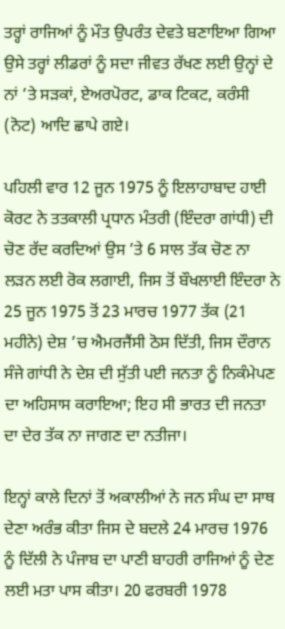ਤਰ੍ਹਾਂ ਰਾਜਿਆਂ ਨੂੰ ਮੌਤ ਉਪਰੰਤ ਦੇਵਤੇ ਬਣਾਇਆ ਗਿਆ ਉਸੇ ਤਰ੍ਹਾਂ ਲੀਡਰਾਂ ਨੂੰ ਸਦਾ ਜੀਵਤ ਰੱਖਣ ਲਈ ਉਨ੍ਹਾਂ ਦੇ ਨਾਂ ’ਤੇ ਸੜਕਾਂ, ਏਅਰਪੋਰਟ, ਡਾਕ ਟਿਕਟ, ਕਰੰਸੀ (ਨੋਟ) ਆਦਿ ਛਾਪੇ ਗਏ।

ਪਹਿਲੀ ਵਾਰ 12 ਜੂਨ 1975 ਨੂੰ ਇਲਾਹਾਬਾਦ ਹਾਈ ਕੋਰਟ ਨੇ ਤਤਕਾਲੀ ਪ੍ਰਧਾਨ ਮੰਤਰੀ (ਇੰਦਰਾ ਗਾਂਧੀ) ਦੀ ਚੋਣ ਰੱਦ ਕਰਦਿਆਂ ਉਸ ’ਤੇ 6 ਸਾਲ ਤੱਕ ਚੋਣ ਨਾ ਲੜਨ ਲਈ ਰੋਕ ਲਗਾਈ, ਜਿਸ ਤੋਂ ਬੌਖਲਾਈ ਇੰਦਰਾ ਨੇ 25 ਜੂਨ 1975 ਤੋਂ 23 ਮਾਰਚ 1977 ਤੱਕ (21 ਮਹੀਨੇ) ਦੇਸ਼ ’ਚ ਐਮਰਜੈਂਸੀ ਠੋਸ ਦਿੱਤੀ, ਜਿਸ ਦੌਰਾਨ ਸੰਜੇ ਗਾਂਧੀ ਨੇ ਦੇਸ਼ ਦੀ ਸੁੱਤੀ ਪਈ ਜਨਤਾ ਨੂੰ ਨਿਕੰਮੇਪਣ ਦਾ ਅਹਿਸਾਸ ਕਰਾਇਆ; ਇਹ ਸੀ ਭਾਰਤ ਦੀ ਜਨਤਾ ਦਾ ਦੇਰ ਤੱਕ ਨਾ ਜਾਗਣ ਦਾ ਨਤੀਜਾ।

ਇਨ੍ਹਾਂ ਕਾਲੇ ਦਿਨਾਂ ਤੋਂ ਅਕਾਲੀਆਂ ਨੇ ਜਨ ਸੰਘ ਦਾ ਸਾਥ ਦੇਣਾ ਅਰੰਭ ਕੀਤਾ ਜਿਸ ਦੇ ਬਦਲੇ 24 ਮਾਰਚ 1976 ਨੂੰ ਦਿੱਲੀ ਨੇ ਪੰਜਾਬ ਦਾ ਪਾਣੀ ਬਾਹਰੀ ਰਾਜਿਆਂ ਨੂੰ ਦੇਣ ਲਈ ਮਤਾ ਪਾਸ ਕੀਤਾ। 20 ਫਰਬਰੀ 1978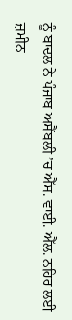ਨੂੰ ਬਾਦਲ ਨੇ ਪੰਜਾਬ ਅਸੈਂਬਲੀ ’ਚ ਐੱਸ. ਵਾਈ. ਐੱਲ. ਨਹਿਰ ਲਈ ਜ਼ਮੀਨ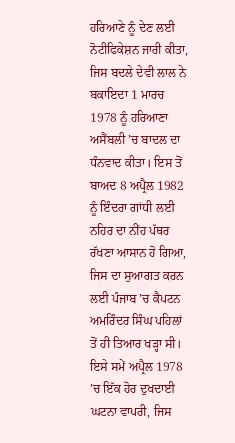ਹਰਿਆਣੇ ਨੂੰ ਦੇਣ ਲਈ ਨੋਟੀਫਿਕੇਸ਼ਨ ਜਾਰੀ ਕੀਤਾ, ਜਿਸ ਬਦਲੇ ਦੇਵੀ ਲਾਲ ਨੇ ਬਕਾਇਦਾ 1 ਮਾਰਚ 1978 ਨੂੰ ਹਰਿਆਣਾ ਅਸੈਂਬਲੀ ’ਚ ਬਾਦਲ ਦਾ ਧੰਨਵਾਦ ਕੀਤਾ। ਇਸ ਤੋਂ ਬਾਅਦ 8 ਅਪ੍ਰੈਲ 1982 ਨੂੰ ਇੰਦਰਾ ਗਾਂਧੀ ਲਈ ਨਹਿਰ ਦਾ ਨੀਂਹ ਪੱਥਰ ਰੱਖਣਾ ਆਸਾਨ ਹੋ ਗਿਆ, ਜਿਸ ਦਾ ਸੁਆਗਤ ਕਰਨ ਲਈ ਪੰਜਾਬ ’ਚ ਕੈਪਟਨ ਅਮਰਿੰਦਰ ਸਿੰਘ ਪਹਿਲਾਂ ਤੋਂ ਹੀ ਤਿਆਰ ਖੜ੍ਹਾ ਸੀ। ਇਸੇ ਸਮੇਂ ਅਪ੍ਰੈਲ 1978 ’ਚ ਇੱਕ ਹੋਰ ਦੁਖਦਾਈ ਘਟਨਾ ਵਾਪਰੀ, ਜਿਸ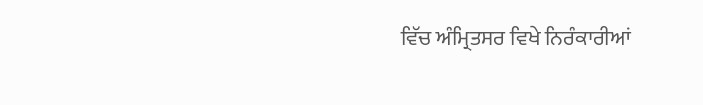ਵਿੱਚ ਅੰਮ੍ਰਿਤਸਰ ਵਿਖੇ ਨਿਰੰਕਾਰੀਆਂ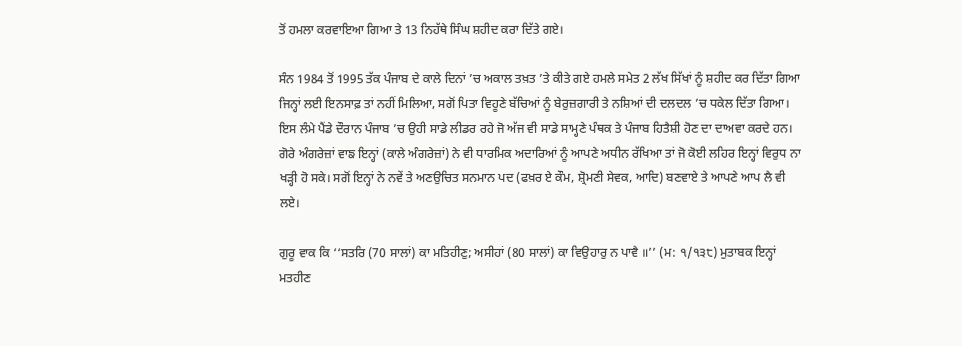ਤੋਂ ਹਮਲਾ ਕਰਵਾਇਆ ਗਿਆ ਤੇ 13 ਨਿਹੱਥੇ ਸਿੰਘ ਸ਼ਹੀਦ ਕਰਾ ਦਿੱਤੇ ਗਏ।

ਸੰਨ 1984 ਤੋਂ 1995 ਤੱਕ ਪੰਜਾਬ ਦੇ ਕਾਲੇ ਦਿਨਾਂ ’ਚ ਅਕਾਲ ਤਖ਼ਤ ’ਤੇ ਕੀਤੇ ਗਏ ਹਮਲੇ ਸਮੇਤ 2 ਲੱਖ ਸਿੱਖਾਂ ਨੂੰ ਸ਼ਹੀਦ ਕਰ ਦਿੱਤਾ ਗਿਆ ਜਿਨ੍ਹਾਂ ਲਈ ਇਨਸਾਫ਼ ਤਾਂ ਨਹੀਂ ਮਿਲਿਆ, ਸਗੋਂ ਪਿਤਾ ਵਿਹੂਣੇ ਬੱਚਿਆਂ ਨੂੰ ਬੇਰੁਜ਼ਗਾਰੀ ਤੇ ਨਸ਼ਿਆਂ ਦੀ ਦਲਦਲ ’ਚ ਧਕੇਲ ਦਿੱਤਾ ਗਿਆ। ਇਸ ਲੰਮੇ ਪੈਂਡੇ ਦੌਰਾਨ ਪੰਜਾਬ ’ਚ ਉਹੀ ਸਾਡੇ ਲੀਡਰ ਰਹੇ ਜੋ ਅੱਜ ਵੀ ਸਾਡੇ ਸਾਮ੍ਹਣੇ ਪੰਥਕ ਤੇ ਪੰਜਾਬ ਹਿਤੈਸ਼ੀ ਹੋਣ ਦਾ ਦਾਅਵਾ ਕਰਦੇ ਹਨ। ਗੋਰੇ ਅੰਗਰੇਜ਼ਾਂ ਵਾਙ ਇਨ੍ਹਾਂ (ਕਾਲੇ ਅੰਗਰੇਜ਼ਾਂ) ਨੇ ਵੀ ਧਾਰਮਿਕ ਅਦਾਰਿਆਂ ਨੂੰ ਆਪਣੇ ਅਧੀਨ ਰੱਖਿਆ ਤਾਂ ਜੋ ਕੋਈ ਲਹਿਰ ਇਨ੍ਹਾਂ ਵਿਰੁਧ ਨਾ ਖੜ੍ਹੀ ਹੋ ਸਕੇ। ਸਗੋਂ ਇਨ੍ਹਾਂ ਨੇ ਨਵੇਂ ਤੇ ਅਣਉਚਿਤ ਸਨਮਾਨ ਪਦ (ਫਖ਼ਰ ਏ ਕੌਮ, ਸ਼੍ਰੋਮਣੀ ਸੇਵਕ, ਆਦਿ) ਬਣਵਾਏ ਤੇ ਆਪਣੇ ਆਪ ਲੈ ਵੀ ਲਏ।

ਗੁਰੂ ਵਾਕ ਕਿ ‘‘ਸਤਰਿ (70 ਸਾਲਾਂ) ਕਾ ਮਤਿਹੀਣੁ; ਅਸੀਹਾਂ (80 ਸਾਲਾਂ) ਕਾ ਵਿਉਹਾਰੁ ਨ ਪਾਵੈ ॥’’ (ਮ: ੧/੧੩੮) ਮੁਤਾਬਕ ਇਨ੍ਹਾਂ ਮਤਹੀਣ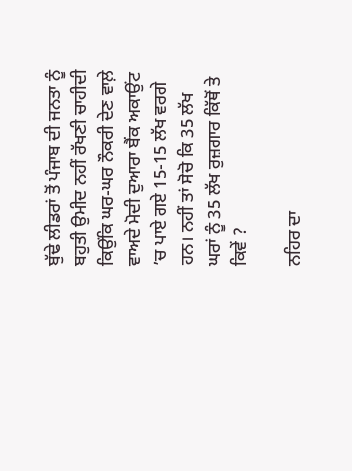ਬੁੱਢੇ ਲੀਡਰਾਂ ਤੋਂ ਪੰਜਾਬ ਦੀ ਜਨਤਾ ਨੂੰ ਬਹੁਤੀ ਉਮੀਦ ਨਹੀਂ ਰੱਖਣੀ ਚਾਹੀਦੀ ਕਿਉਂਕਿ ਘਰ-ਘਰ ਨੌਕਰੀ ਦੇਣ ਵਾਲ਼ੇ ਵਾਅਦੇ ਮੋਦੀ ਦੁਆਰਾ ਬੈਂਕ ਅਕਾਉਂਟ ’ਚ ਪਾਏ ਗਏ 15-15 ਲੱਖ ਵਰਗੇ ਹਨ। ਨਹੀਂ ਤਾਂ ਸੋਚੋ ਕਿ 35 ਲੱਖ ਘਰਾਂ ਨੂੰ 35 ਲੱਖ ਰੁਜ਼ਗਾਰ ਕਿੱਥੋਂ ਤੇ ਕਿਵੇਂ ?

ਨਹਿਰ ਦਾ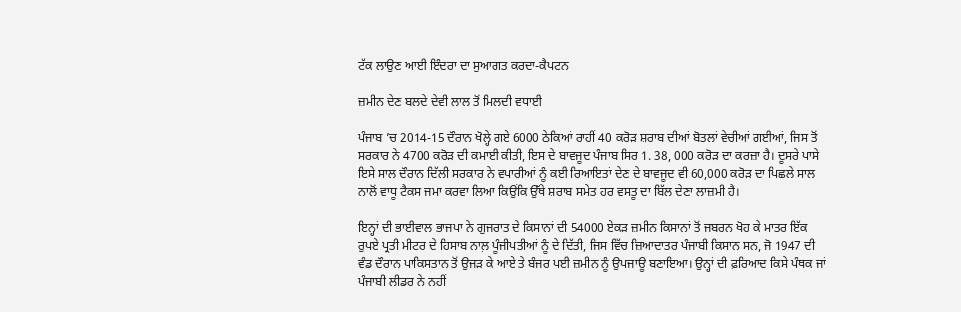ਟੱਕ ਲਾਉਣ ਆਈ ਇੰਦਰਾ ਦਾ ਸੁਆਗਤ ਕਰਦਾ-ਕੈਪਟਨ

ਜ਼ਮੀਨ ਦੇਣ ਬਲਦੇ ਦੇਵੀ ਲਾਲ ਤੋਂ ਮਿਲਦੀ ਵਧਾਈ

ਪੰਜਾਬ ’ਚ 2014-15 ਦੌਰਾਨ ਖੋਲ੍ਹੇ ਗਏ 6000 ਠੇਕਿਆਂ ਰਾਹੀਂ 40 ਕਰੋੜ ਸ਼ਰਾਬ ਦੀਆਂ ਬੋਤਲਾਂ ਵੇਚੀਆਂ ਗਈਆਂ, ਜਿਸ ਤੋਂ ਸਰਕਾਰ ਨੇ 4700 ਕਰੋੜ ਦੀ ਕਮਾਈ ਕੀਤੀ, ਇਸ ਦੇ ਬਾਵਜੂਦ ਪੰਜਾਬ ਸਿਰ 1. 38, 000 ਕਰੋੜ ਦਾ ਕਰਜ਼ਾ ਹੈ। ਦੂਸਰੇ ਪਾਸੇ ਇਸੇ ਸਾਲ ਦੌਰਾਨ ਦਿੱਲੀ ਸਰਕਾਰ ਨੇ ਵਪਾਰੀਆਂ ਨੂੰ ਕਈ ਰਿਆਇਤਾਂ ਦੇਣ ਦੇ ਬਾਵਜੂਦ ਵੀ 60,000 ਕਰੋੜ ਦਾ ਪਿਛਲੇ ਸਾਲ ਨਾਲੋਂ ਵਾਧੂ ਟੈਕਸ ਜਮਾ ਕਰਵਾ ਲਿਆ ਕਿਉਂਕਿ ਉੱਥੇ ਸ਼ਰਾਬ ਸਮੇਤ ਹਰ ਵਸਤੂ ਦਾ ਬਿੱਲ ਦੇਣਾ ਲਾਜ਼ਮੀ ਹੈ।

ਇਨ੍ਹਾਂ ਦੀ ਭਾਈਵਾਲ ਭਾਜਪਾ ਨੇ ਗੁਜਰਾਤ ਦੇ ਕਿਸਾਨਾਂ ਦੀ 54000 ਏਕੜ ਜ਼ਮੀਨ ਕਿਸਾਨਾਂ ਤੋਂ ਜਬਰਨ ਖੋਹ ਕੇ ਮਾਤਰ ਇੱਕ ਰੁਪਏ ਪ੍ਰਤੀ ਮੀਟਰ ਦੇ ਹਿਸਾਬ ਨਾਲ਼ ਪੂੰਜੀਪਤੀਆਂ ਨੂੰ ਦੇ ਦਿੱਤੀ, ਜਿਸ ਵਿੱਚ ਜ਼ਿਆਦਾਤਰ ਪੰਜਾਬੀ ਕਿਸਾਨ ਸਨ, ਜੋ 1947 ਦੀ ਵੰਡ ਦੌਰਾਨ ਪਾਕਿਸਤਾਨ ਤੋਂ ਉਜੜ ਕੇ ਆਏ ਤੇ ਬੰਜਰ ਪਈ ਜ਼ਮੀਨ ਨੂੰ ਉਪਜਾਊ ਬਣਾਇਆ। ਉਨ੍ਹਾਂ ਦੀ ਫ਼ਰਿਆਦ ਕਿਸੇ ਪੰਥਕ ਜਾਂ ਪੰਜਾਬੀ ਲੀਡਰ ਨੇ ਨਹੀਂ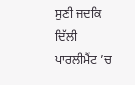ਸੁਣੀ ਜਦਕਿ ਦਿੱਲੀ ਪਾਰਲੀਮੈਂਟ ’ਚ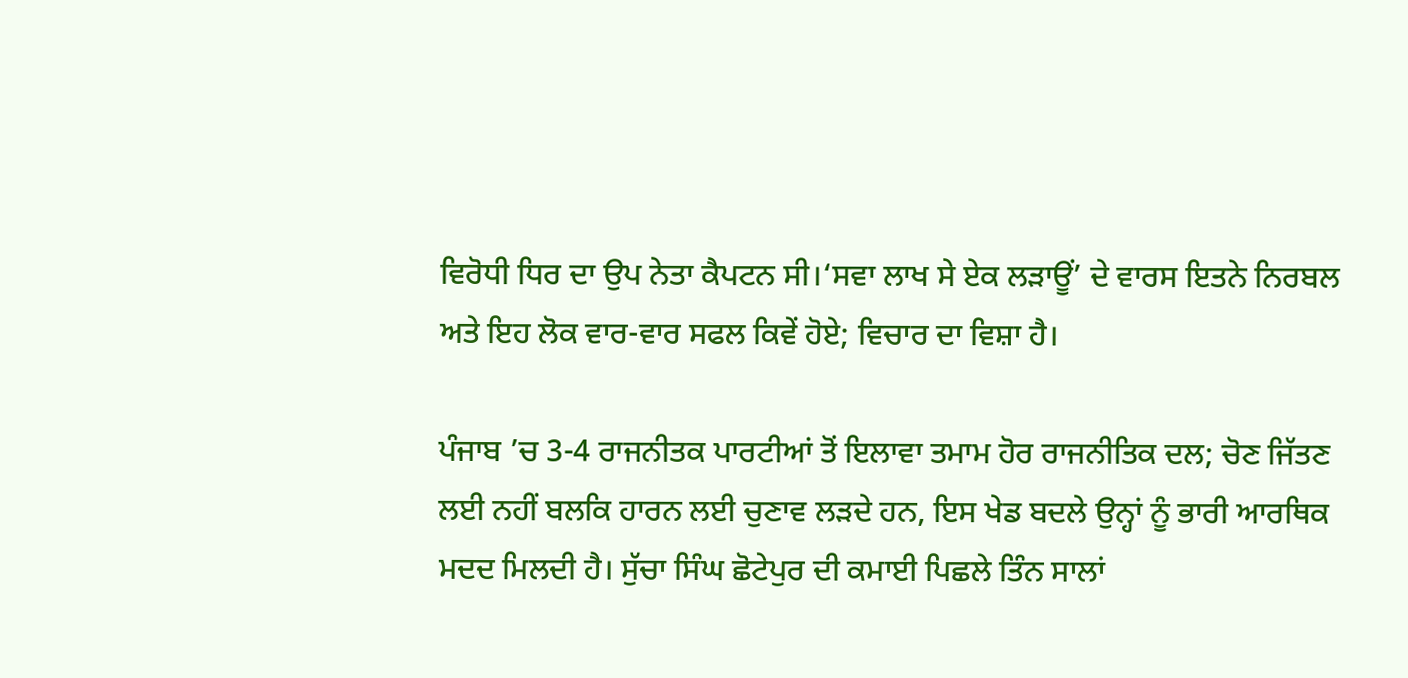ਵਿਰੋਧੀ ਧਿਰ ਦਾ ਉਪ ਨੇਤਾ ਕੈਪਟਨ ਸੀ।‘ਸਵਾ ਲਾਖ ਸੇ ਏਕ ਲੜਾਊਂ’ ਦੇ ਵਾਰਸ ਇਤਨੇ ਨਿਰਬਲ ਅਤੇ ਇਹ ਲੋਕ ਵਾਰ-ਵਾਰ ਸਫਲ ਕਿਵੇਂ ਹੋਏ; ਵਿਚਾਰ ਦਾ ਵਿਸ਼ਾ ਹੈ।

ਪੰਜਾਬ ’ਚ 3-4 ਰਾਜਨੀਤਕ ਪਾਰਟੀਆਂ ਤੋਂ ਇਲਾਵਾ ਤਮਾਮ ਹੋਰ ਰਾਜਨੀਤਿਕ ਦਲ; ਚੋਣ ਜਿੱਤਣ ਲਈ ਨਹੀਂ ਬਲਕਿ ਹਾਰਨ ਲਈ ਚੁਣਾਵ ਲੜਦੇ ਹਨ, ਇਸ ਖੇਡ ਬਦਲੇ ਉਨ੍ਹਾਂ ਨੂੰ ਭਾਰੀ ਆਰਥਿਕ ਮਦਦ ਮਿਲਦੀ ਹੈ। ਸੁੱਚਾ ਸਿੰਘ ਛੋਟੇਪੁਰ ਦੀ ਕਮਾਈ ਪਿਛਲੇ ਤਿੰਨ ਸਾਲਾਂ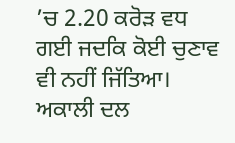’ਚ 2.20 ਕਰੋੜ ਵਧ ਗਈ ਜਦਕਿ ਕੋਈ ਚੁਣਾਵ ਵੀ ਨਹੀਂ ਜਿੱਤਿਆ। ਅਕਾਲੀ ਦਲ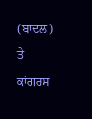(ਬਾਦਲ) ਤੇ ਕਾਂਗਰਸ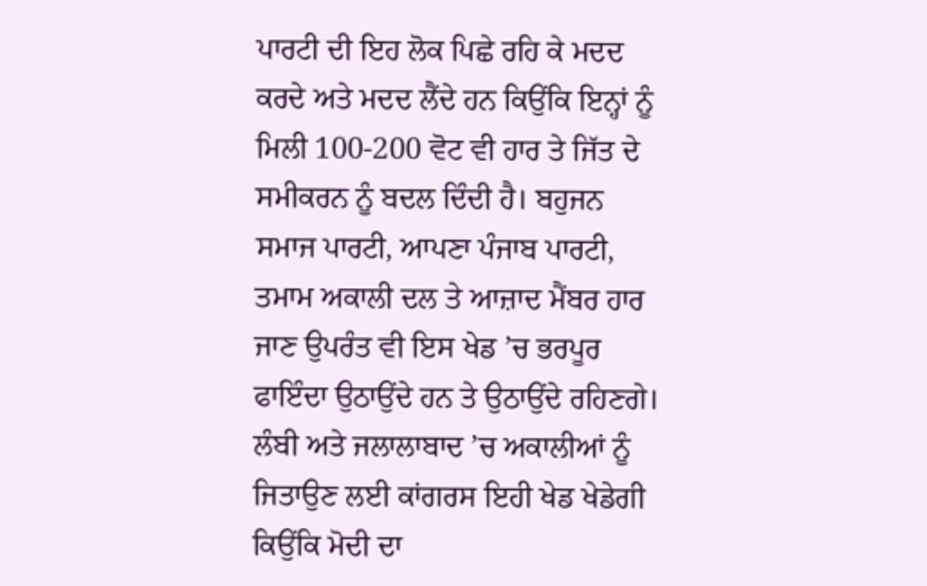ਪਾਰਟੀ ਦੀ ਇਹ ਲੋਕ ਪਿਛੇ ਰਹਿ ਕੇ ਮਦਦ ਕਰਦੇ ਅਤੇ ਮਦਦ ਲੈਂਦੇ ਹਨ ਕਿਉਂਕਿ ਇਨ੍ਹਾਂ ਨੂੰ ਮਿਲੀ 100-200 ਵੋਟ ਵੀ ਹਾਰ ਤੇ ਜਿੱਤ ਦੇ ਸਮੀਕਰਨ ਨੂੰ ਬਦਲ ਦਿੰਦੀ ਹੈ। ਬਹੁਜਨ ਸਮਾਜ ਪਾਰਟੀ, ਆਪਣਾ ਪੰਜਾਬ ਪਾਰਟੀ, ਤਮਾਮ ਅਕਾਲੀ ਦਲ ਤੇ ਆਜ਼ਾਦ ਮੈਂਬਰ ਹਾਰ ਜਾਣ ਉਪਰੰਤ ਵੀ ਇਸ ਖੇਡ ’ਚ ਭਰਪੂਰ ਫਾਇੰਦਾ ਉਠਾਉਂਦੇ ਹਨ ਤੇ ਉਠਾਉਂਦੇ ਰਹਿਣਗੇ। ਲੰਬੀ ਅਤੇ ਜਲਾਲਾਬਾਦ ’ਚ ਅਕਾਲੀਆਂ ਨੂੰ ਜਿਤਾਉਣ ਲਈ ਕਾਂਗਰਸ ਇਹੀ ਖੇਡ ਖੇਡੇਗੀ ਕਿਉਂਕਿ ਮੋਦੀ ਦਾ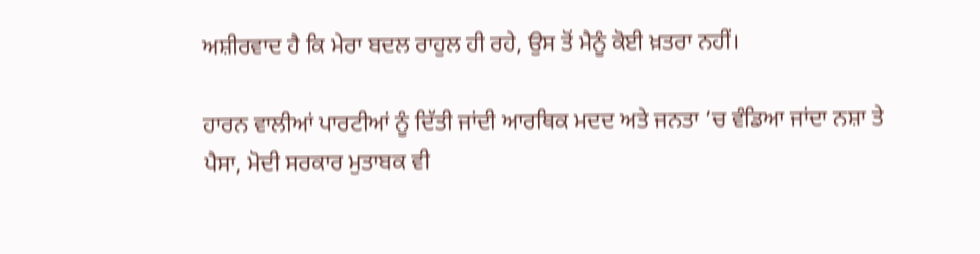ਅਸ਼ੀਰਵਾਦ ਹੈ ਕਿ ਮੇਰਾ ਬਦਲ ਰਾਹੁਲ ਹੀ ਰਹੇ, ਉਸ ਤੋਂ ਮੈਨੂੰ ਕੋਈ ਖ਼ਤਰਾ ਨਹੀਂ।

ਹਾਰਨ ਵਾਲੀਆਂ ਪਾਰਟੀਆਂ ਨੂੰ ਦਿੱਤੀ ਜਾਂਦੀ ਆਰਥਿਕ ਮਦਦ ਅਤੇ ਜਨਤਾ ’ਚ ਵੰਡਿਆ ਜਾਂਦਾ ਨਸ਼ਾ ਤੇ ਪੈਸਾ, ਮੋਦੀ ਸਰਕਾਰ ਮੁਤਾਬਕ ਵੀ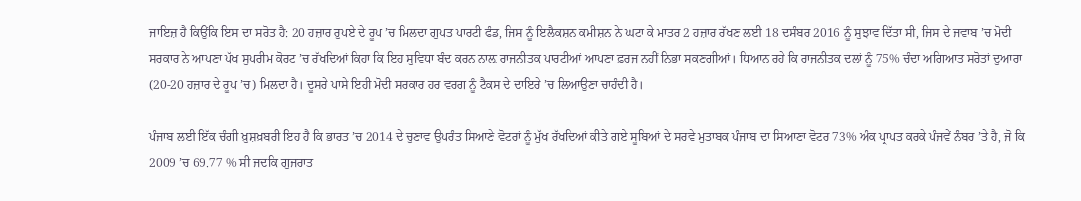ਜਾਇਜ਼ ਹੈ ਕਿਉਂਕਿ ਇਸ ਦਾ ਸਰੋਤ ਹੈ: 20 ਹਜ਼ਾਰ ਰੁਪਏ ਦੇ ਰੂਪ ’ਚ ਮਿਲਦਾ ਗੁਪਤ ਪਾਰਟੀ ਫੰਡ, ਜਿਸ ਨੂੰ ਇਲੈਕਸ਼ਨ ਕਮੀਸ਼ਨ ਨੇ ਘਟਾ ਕੇ ਮਾਤਰ 2 ਹਜ਼ਾਰ ਰੱਖਣ ਲਈ 18 ਦਸੰਬਰ 2016 ਨੂੰ ਸੁਝਾਵ ਦਿੱਤਾ ਸੀ, ਜਿਸ ਦੇ ਜਵਾਬ ’ਚ ਮੋਦੀ ਸਰਕਾਰ ਨੇ ਆਪਣਾ ਪੱਖ ਸੁਪਰੀਮ ਕੋਰਟ ’ਚ ਰੱਖਦਿਆਂ ਕਿਹਾ ਕਿ ਇਹ ਸੁਵਿਧਾ ਬੰਦ ਕਰਨ ਨਾਲ਼ ਰਾਜਨੀਤਕ ਪਾਰਟੀਆਂ ਆਪਣਾ ਫ਼ਰਜ ਨਹੀਂ ਨਿਭਾ ਸਕਣਗੀਆਂ। ਧਿਆਨ ਰਹੇ ਕਿ ਰਾਜਨੀਤਕ ਦਲਾਂ ਨੂੰ 75% ਚੰਦਾ ਅਗਿਆਤ ਸਰੋਤਾਂ ਦੁਆਰਾ (20-20 ਹਜ਼ਾਰ ਦੇ ਰੂਪ ’ਚ) ਮਿਲਦਾ ਹੈ। ਦੂਸਰੇ ਪਾਸੇ ਇਹੀ ਮੋਦੀ ਸਰਕਾਰ ਹਰ ਵਰਗ ਨੂੰ ਟੈਕਸ ਦੇ ਦਾਇਰੇ ’ਚ ਲਿਆਉਣਾ ਚਾਹੰਦੀ ਹੈ।

ਪੰਜਾਬ ਲਈ ਇੱਕ ਚੰਗੀ ਖ਼ੁਸ਼ਖ਼ਬਰੀ ਇਹ ਹੈ ਕਿ ਭਾਰਤ ’ਚ 2014 ਦੇ ਚੁਣਾਵ ਉਪਰੰਤ ਸਿਆਣੇ ਵੋਟਰਾਂ ਨੂੰ ਮੁੱਖ ਰੱਖਦਿਆਂ ਕੀਤੇ ਗਏ ਸੂਬਿਆਂ ਦੇ ਸਰਵੇ ਮੁਤਾਬਕ ਪੰਜਾਬ ਦਾ ਸਿਆਣਾ ਵੋਟਰ 73% ਅੰਕ ਪ੍ਰਾਪਤ ਕਰਕੇ ਪੰਜਵੇਂ ਨੰਬਰ ’ਤੇ ਹੈ, ਜੋ ਕਿ 2009 ’ਚ 69.77 % ਸੀ ਜਦਕਿ ਗੁਜਰਾਤ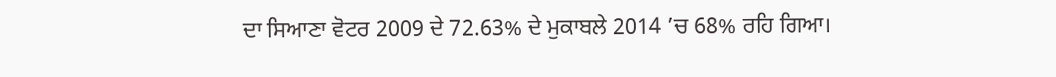ਦਾ ਸਿਆਣਾ ਵੋਟਰ 2009 ਦੇ 72.63% ਦੇ ਮੁਕਾਬਲੇ 2014 ’ਚ 68% ਰਹਿ ਗਿਆ।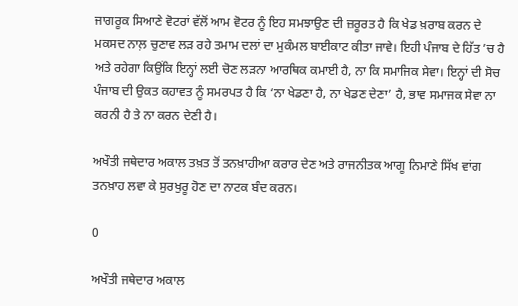ਜਾਗਰੂਕ ਸਿਆਣੇ ਵੋਟਰਾਂ ਵੱਲੋਂ ਆਮ ਵੋਟਰ ਨੂੰ ਇਹ ਸਮਝਾਉਣ ਦੀ ਜ਼ਰੂਰਤ ਹੈ ਕਿ ਖੇਡ ਖ਼ਰਾਬ ਕਰਨ ਦੇ ਮਕਸਦ ਨਾਲ਼ ਚੁਣਾਵ ਲੜ ਰਹੇ ਤਮਾਮ ਦਲਾਂ ਦਾ ਮੁਕੰਮਲ ਬਾਈਕਾਟ ਕੀਤਾ ਜਾਵੇ। ਇਹੀ ਪੰਜਾਬ ਦੇ ਹਿੱਤ ’ਚ ਹੈ ਅਤੇ ਰਹੇਗਾ ਕਿਉਂਕਿ ਇਨ੍ਹਾਂ ਲਈ ਚੋਣ ਲੜਨਾ ਆਰਥਿਕ ਕਮਾਈ ਹੈ, ਨਾ ਕਿ ਸਮਾਜਿਕ ਸੇਵਾ। ਇਨ੍ਹਾਂ ਦੀ ਸੋਚ ਪੰਜਾਬ ਦੀ ਉਕਤ ਕਹਾਵਤ ਨੂੰ ਸਮਰਪਤ ਹੈ ਕਿ ‘ਨਾ ਖੇਡਣਾ ਹੈ, ਨਾ ਖੇਡਣ ਦੇਣਾ’ ਹੈ, ਭਾਵ ਸਮਾਜਕ ਸੇਵਾ ਨਾ ਕਰਨੀ ਹੈ ਤੇ ਨਾ ਕਰਨ ਦੇਣੀ ਹੈ।

ਅਖੌਤੀ ਜਥੇਦਾਰ ਅਕਾਲ ਤਖ਼ਤ ਤੋਂ ਤਨਖ਼ਾਹੀਆ ਕਰਾਰ ਦੇਣ ਅਤੇ ਰਾਜਨੀਤਕ ਆਗੂ ਨਿਮਾਣੇ ਸਿੱਖ ਵਾਂਗ ਤਨਖ਼ਾਹ ਲਵਾ ਕੇ ਸੁਰਖੁਰੂ ਹੋਣ ਦਾ ਨਾਟਕ ਬੰਦ ਕਰਨ।

0

ਅਖੌਤੀ ਜਥੇਦਾਰ ਅਕਾਲ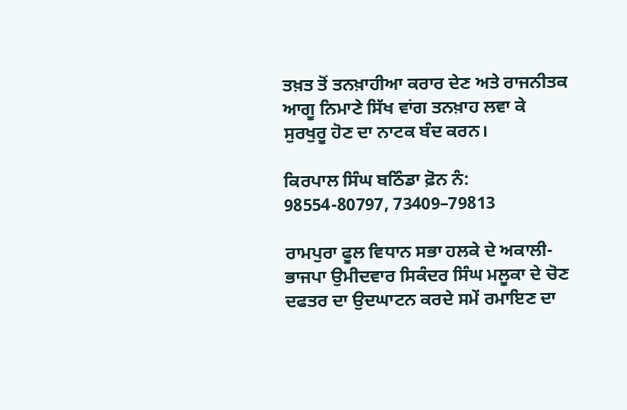ਤਖ਼ਤ ਤੋਂ ਤਨਖ਼ਾਹੀਆ ਕਰਾਰ ਦੇਣ ਅਤੇ ਰਾਜਨੀਤਕ ਆਗੂ ਨਿਮਾਣੇ ਸਿੱਖ ਵਾਂਗ ਤਨਖ਼ਾਹ ਲਵਾ ਕੇ ਸੁਰਖੁਰੂ ਹੋਣ ਦਾ ਨਾਟਕ ਬੰਦ ਕਰਨ।

ਕਿਰਪਾਲ ਸਿੰਘ ਬਠਿੰਡਾ ਫ਼ੋਨ ਨੰ: 98554-80797, 73409–79813

ਰਾਮਪੁਰਾ ਫੂਲ ਵਿਧਾਨ ਸਭਾ ਹਲਕੇ ਦੇ ਅਕਾਲੀ-ਭਾਜਪਾ ਉਮੀਦਵਾਰ ਸਿਕੰਦਰ ਸਿੰਘ ਮਲੂਕਾ ਦੇ ਚੋਣ ਦਫਤਰ ਦਾ ਉਦਘਾਟਨ ਕਰਦੇ ਸਮੇਂ ਰਮਾਇਣ ਦਾ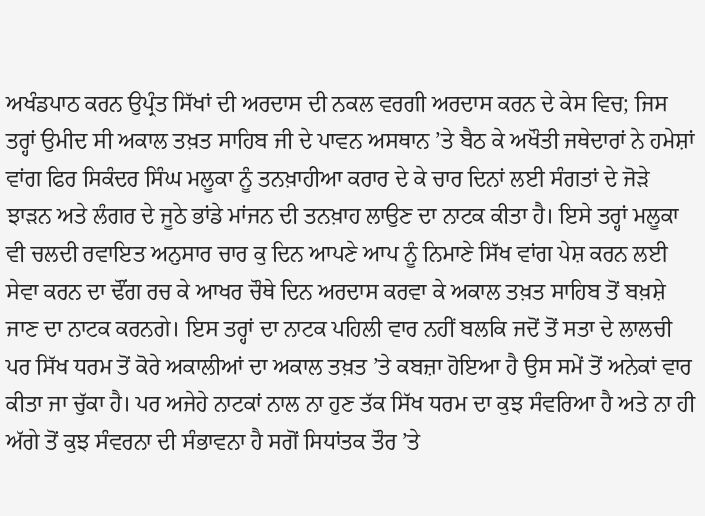ਅਖੰਡਪਾਠ ਕਰਨ ਉਪ੍ਰੰਤ ਸਿੱਖਾਂ ਦੀ ਅਰਦਾਸ ਦੀ ਨਕਲ ਵਰਗੀ ਅਰਦਾਸ ਕਰਨ ਦੇ ਕੇਸ ਵਿਚ; ਜਿਸ ਤਰ੍ਹਾਂ ਉਮੀਦ ਸੀ ਅਕਾਲ ਤਖ਼ਤ ਸਾਹਿਬ ਜੀ ਦੇ ਪਾਵਨ ਅਸਥਾਨ ’ਤੇ ਬੈਠ ਕੇ ਅਖੌਤੀ ਜਥੇਦਾਰਾਂ ਨੇ ਹਮੇਸ਼ਾਂ ਵਾਂਗ ਫਿਰ ਸਿਕੰਦਰ ਸਿੰਘ ਮਲੂਕਾ ਨੂੰ ਤਨਖ਼ਾਹੀਆ ਕਰਾਰ ਦੇ ਕੇ ਚਾਰ ਦਿਨਾਂ ਲਈ ਸੰਗਤਾਂ ਦੇ ਜੋੜੇ ਝਾੜਨ ਅਤੇ ਲੰਗਰ ਦੇ ਜੂਠੇ ਭਾਂਡੇ ਮਾਂਜਨ ਦੀ ਤਨਖ਼ਾਹ ਲਾਉਣ ਦਾ ਨਾਟਕ ਕੀਤਾ ਹੈ। ਇਸੇ ਤਰ੍ਹਾਂ ਮਲੂਕਾ ਵੀ ਚਲਦੀ ਰਵਾਇਤ ਅਨੁਸਾਰ ਚਾਰ ਕੁ ਦਿਨ ਆਪਣੇ ਆਪ ਨੂੰ ਨਿਮਾਣੇ ਸਿੱਖ ਵਾਂਗ ਪੇਸ਼ ਕਰਨ ਲਈ ਸੇਵਾ ਕਰਨ ਦਾ ਢੌਂਗ ਰਚ ਕੇ ਆਖਰ ਚੌਥੇ ਦਿਨ ਅਰਦਾਸ ਕਰਵਾ ਕੇ ਅਕਾਲ ਤਖ਼ਤ ਸਾਹਿਬ ਤੋਂ ਬਖ਼ਸ਼ੇ ਜਾਣ ਦਾ ਨਾਟਕ ਕਰਨਗੇ। ਇਸ ਤਰ੍ਹਾਂ ਦਾ ਨਾਟਕ ਪਹਿਲੀ ਵਾਰ ਨਹੀਂ ਬਲਕਿ ਜਦੋਂ ਤੋਂ ਸਤਾ ਦੇ ਲਾਲਚੀ ਪਰ ਸਿੱਖ ਧਰਮ ਤੋਂ ਕੋਰੇ ਅਕਾਲੀਆਂ ਦਾ ਅਕਾਲ ਤਖ਼ਤ ’ਤੇ ਕਬਜ਼ਾ ਹੋਇਆ ਹੈ ਉਸ ਸਮੇਂ ਤੋਂ ਅਨੇਕਾਂ ਵਾਰ ਕੀਤਾ ਜਾ ਚੁੱਕਾ ਹੈ। ਪਰ ਅਜੇਹੇ ਨਾਟਕਾਂ ਨਾਲ ਨਾ ਹੁਣ ਤੱਕ ਸਿੱਖ ਧਰਮ ਦਾ ਕੁਝ ਸੰਵਰਿਆ ਹੈ ਅਤੇ ਨਾ ਹੀ ਅੱਗੇ ਤੋਂ ਕੁਝ ਸੰਵਰਨਾ ਦੀ ਸੰਭਾਵਨਾ ਹੈ ਸਗੋਂ ਸਿਧਾਂਤਕ ਤੌਰ ’ਤੇ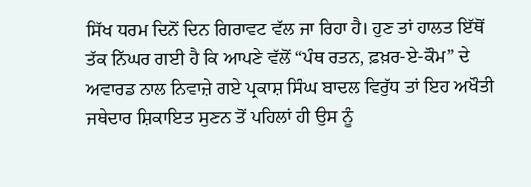ਸਿੱਖ ਧਰਮ ਦਿਨੋਂ ਦਿਨ ਗਿਰਾਵਟ ਵੱਲ ਜਾ ਰਿਹਾ ਹੈ। ਹੁਣ ਤਾਂ ਹਾਲਤ ਇੱਥੋਂ ਤੱਕ ਨਿੱਘਰ ਗਈ ਹੈ ਕਿ ਆਪਣੇ ਵੱਲੋਂ “ਪੰਥ ਰਤਨ, ਫ਼ਖ਼ਰ-ਏ-ਕੌਮ” ਦੇ ਅਵਾਰਡ ਨਾਲ ਨਿਵਾਜ਼ੇ ਗਏ ਪ੍ਰਕਾਸ਼ ਸਿੰਘ ਬਾਦਲ ਵਿਰੁੱਧ ਤਾਂ ਇਹ ਅਖੌਤੀ ਜਥੇਦਾਰ ਸ਼ਿਕਾਇਤ ਸੁਣਨ ਤੋਂ ਪਹਿਲਾਂ ਹੀ ਉਸ ਨੂੰ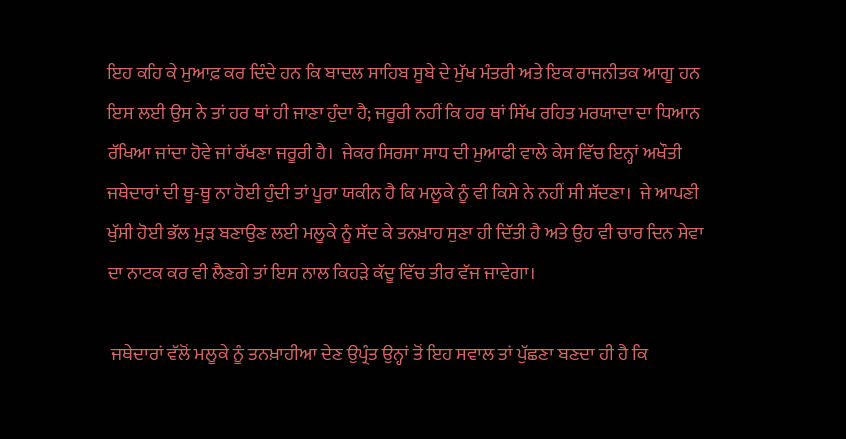ਇਹ ਕਹਿ ਕੇ ਮੁਆਫ਼ ਕਰ ਦਿੰਦੇ ਹਨ ਕਿ ਬਾਦਲ ਸਾਹਿਬ ਸੂਬੇ ਦੇ ਮੁੱਖ ਮੰਤਰੀ ਅਤੇ ਇਕ ਰਾਜਨੀਤਕ ਆਗੂ ਹਨ ਇਸ ਲਈ ਉਸ ਨੇ ਤਾਂ ਹਰ ਥਾਂ ਹੀ ਜਾਣਾ ਹੁੰਦਾ ਹੈ; ਜਰੂਰੀ ਨਹੀਂ ਕਿ ਹਰ ਥਾਂ ਸਿੱਖ ਰਹਿਤ ਮਰਯਾਦਾ ਦਾ ਧਿਆਨ ਰੱਖਿਆ ਜਾਂਦਾ ਹੋਵੇ ਜਾਂ ਰੱਖਣਾ ਜਰੂਰੀ ਹੈ।  ਜੇਕਰ ਸਿਰਸਾ ਸਾਧ ਦੀ ਮੁਆਫੀ ਵਾਲੇ ਕੇਸ ਵਿੱਚ ਇਨ੍ਹਾਂ ਅਖੌਤੀ ਜਥੇਦਾਰਾਂ ਦੀ ਥੂ-ਥੂ ਨਾ ਹੋਈ ਹੁੰਦੀ ਤਾਂ ਪੂਰਾ ਯਕੀਨ ਹੈ ਕਿ ਮਲੂਕੇ ਨੂੰ ਵੀ ਕਿਸੇ ਨੇ ਨਹੀਂ ਸੀ ਸੱਦਣਾ।  ਜੇ ਆਪਣੀ ਖੁੱਸੀ ਹੋਈ ਭੱਲ ਮੁੜ ਬਣਾਉਣ ਲਈ ਮਲੂਕੇ ਨੂੰ ਸੱਦ ਕੇ ਤਨਖ਼ਾਹ ਸੁਣਾ ਹੀ ਦਿੱਤੀ ਹੈ ਅਤੇ ਉਹ ਵੀ ਚਾਰ ਦਿਨ ਸੇਵਾ ਦਾ ਨਾਟਕ ਕਰ ਵੀ ਲੈਣਗੇ ਤਾਂ ਇਸ ਨਾਲ ਕਿਹੜੇ ਕੱਦੂ ਵਿੱਚ ਤੀਰ ਵੱਜ ਜਾਵੇਗਾ।

 ਜਥੇਦਾਰਾਂ ਵੱਲੋਂ ਮਲੂਕੇ ਨੂੰ ਤਨਖ਼ਾਹੀਆ ਦੇਣ ਉਪ੍ਰੰਤ ਉਨ੍ਹਾਂ ਤੋਂ ਇਹ ਸਵਾਲ ਤਾਂ ਪੁੱਛਣਾ ਬਣਦਾ ਹੀ ਹੈ ਕਿ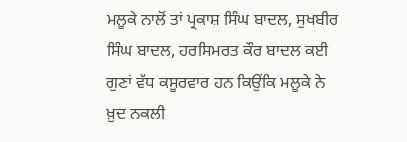ਮਲੂਕੇ ਨਾਲੋਂ ਤਾਂ ਪ੍ਰਕਾਸ਼ ਸਿੰਘ ਬਾਦਲ, ਸੁਖਬੀਰ ਸਿੰਘ ਬਾਦਲ, ਹਰਸਿਮਰਤ ਕੌਰ ਬਾਦਲ ਕਈ ਗੁਣਾਂ ਵੱਧ ਕਸੂਰਵਾਰ ਹਨ ਕਿਉਂਕਿ ਮਲੂਕੇ ਨੇ ਖ਼ੁਦ ਨਕਲੀ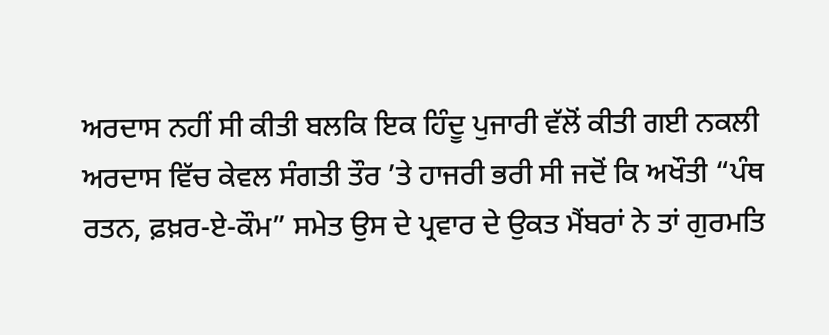ਅਰਦਾਸ ਨਹੀਂ ਸੀ ਕੀਤੀ ਬਲਕਿ ਇਕ ਹਿੰਦੂ ਪੁਜਾਰੀ ਵੱਲੋਂ ਕੀਤੀ ਗਈ ਨਕਲੀ ਅਰਦਾਸ ਵਿੱਚ ਕੇਵਲ ਸੰਗਤੀ ਤੌਰ ’ਤੇ ਹਾਜਰੀ ਭਰੀ ਸੀ ਜਦੋਂ ਕਿ ਅਖੌਤੀ “ਪੰਥ ਰਤਨ, ਫ਼ਖ਼ਰ-ਏ-ਕੌਮ” ਸਮੇਤ ਉਸ ਦੇ ਪ੍ਰਵਾਰ ਦੇ ਉਕਤ ਮੈਂਬਰਾਂ ਨੇ ਤਾਂ ਗੁਰਮਤਿ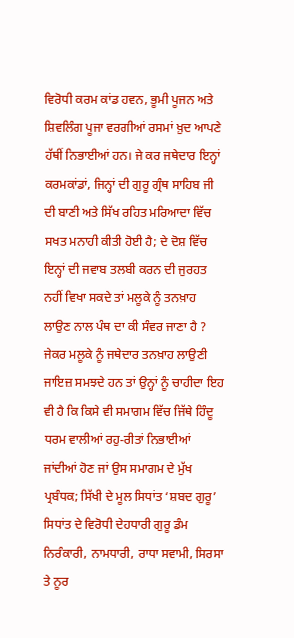ਵਿਰੋਧੀ ਕਰਮ ਕਾਂਡ ਹਵਨ, ਭੂਮੀ ਪੂਜਨ ਅਤੇ ਸ਼ਿਵਲਿੰਗ ਪੂਜਾ ਵਰਗੀਆਂ ਰਸਮਾਂ ਖ਼ੁਦ ਆਪਣੇ ਹੱਥੀਂ ਨਿਭਾਈਆਂ ਹਨ। ਜੇ ਕਰ ਜਥੇਦਾਰ ਇਨ੍ਹਾਂ ਕਰਮਕਾਂਡਾਂ, ਜਿਨ੍ਹਾਂ ਦੀ ਗੁਰੂ ਗ੍ਰੰਥ ਸਾਹਿਬ ਜੀ ਦੀ ਬਾਣੀ ਅਤੇ ਸਿੱਖ ਰਹਿਤ ਮਰਿਆਦਾ ਵਿੱਚ ਸਖਤ ਮਨਾਹੀ ਕੀਤੀ ਹੋਈ ਹੈ; ਦੇ ਦੋਸ਼ ਵਿੱਚ ਇਨ੍ਹਾਂ ਦੀ ਜਵਾਬ ਤਲਬੀ ਕਰਨ ਦੀ ਜੁਰਹਤ ਨਹੀਂ ਵਿਖਾ ਸਕਦੇ ਤਾਂ ਮਲੂਕੇ ਨੂੰ ਤਨਖ਼ਾਹ ਲਾਉਣ ਨਾਲ ਪੰਥ ਦਾ ਕੀ ਸੰਵਰ ਜਾਣਾ ਹੈ ?  ਜੇਕਰ ਮਲੂਕੇ ਨੂੰ ਜਥੇਦਾਰ ਤਨਖ਼ਾਹ ਲਾਉਣੀ ਜਾਇਜ਼ ਸਮਝਦੇ ਹਨ ਤਾਂ ਉਨ੍ਹਾਂ ਨੂੰ ਚਾਹੀਦਾ ਇਹ ਵੀ ਹੈ ਕਿ ਕਿਸੇ ਵੀ ਸਮਾਗਮ ਵਿੱਚ ਜਿੱਥੇ ਹਿੰਦੂ ਧਰਮ ਵਾਲੀਆਂ ਰਹੁ-ਰੀਤਾਂ ਨਿਭਾਈਆਂ ਜਾਂਦੀਆਂ ਹੋਣ ਜਾਂ ਉਸ ਸਮਾਗਮ ਦੇ ਮੁੱਖ ਪ੍ਰਬੰਧਕ; ਸਿੱਖੀ ਦੇ ਮੂਲ ਸਿਧਾਂਤ ‘ਸ਼ਬਦ ਗੁਰੂ’ ਸਿਧਾਂਤ ਦੇ ਵਿਰੋਧੀ ਦੇਹਧਾਰੀ ਗੁਰੂ ਡੰਮ ਨਿਰੰਕਾਰੀ, ਨਾਮਧਾਰੀ, ਰਾਧਾ ਸਵਾਮੀ, ਸਿਰਸਾ ਤੇ ਨੂਰ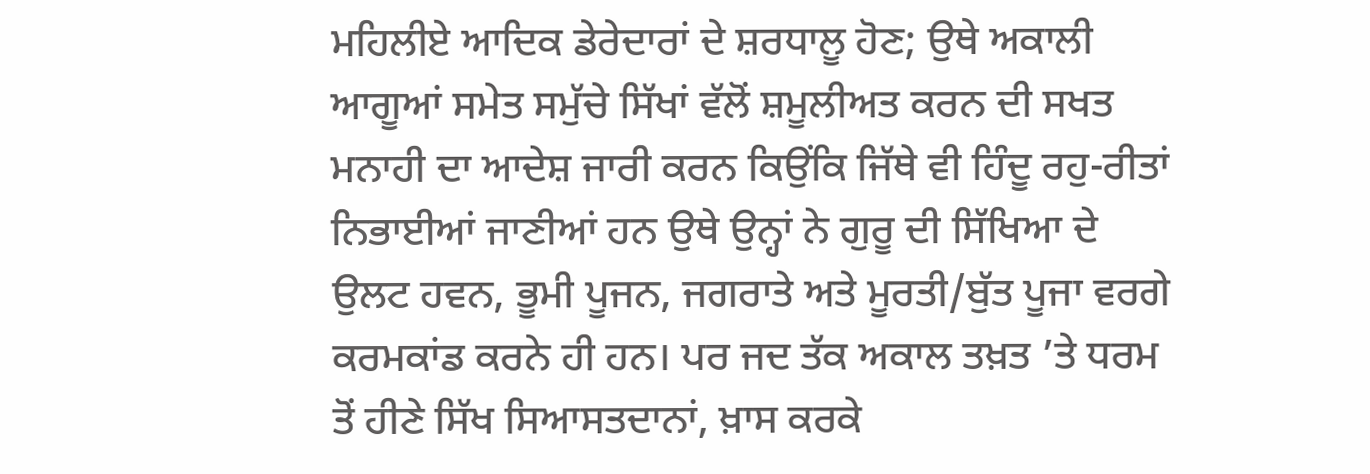ਮਹਿਲੀਏ ਆਦਿਕ ਡੇਰੇਦਾਰਾਂ ਦੇ ਸ਼ਰਧਾਲੂ ਹੋਣ; ਉਥੇ ਅਕਾਲੀ ਆਗੂਆਂ ਸਮੇਤ ਸਮੁੱਚੇ ਸਿੱਖਾਂ ਵੱਲੋਂ ਸ਼ਮੂਲੀਅਤ ਕਰਨ ਦੀ ਸਖਤ ਮਨਾਹੀ ਦਾ ਆਦੇਸ਼ ਜਾਰੀ ਕਰਨ ਕਿਉਂਕਿ ਜਿੱਥੇ ਵੀ ਹਿੰਦੂ ਰਹੁ-ਰੀਤਾਂ ਨਿਭਾਈਆਂ ਜਾਣੀਆਂ ਹਨ ਉਥੇ ਉਨ੍ਹਾਂ ਨੇ ਗੁਰੂ ਦੀ ਸਿੱਖਿਆ ਦੇ ਉਲਟ ਹਵਨ, ਭੂਮੀ ਪੂਜਨ, ਜਗਰਾਤੇ ਅਤੇ ਮੂਰਤੀ/ਬੁੱਤ ਪੂਜਾ ਵਰਗੇ ਕਰਮਕਾਂਡ ਕਰਨੇ ਹੀ ਹਨ। ਪਰ ਜਦ ਤੱਕ ਅਕਾਲ ਤਖ਼ਤ ’ਤੇ ਧਰਮ ਤੋਂ ਹੀਣੇ ਸਿੱਖ ਸਿਆਸਤਦਾਨਾਂ, ਖ਼ਾਸ ਕਰਕੇ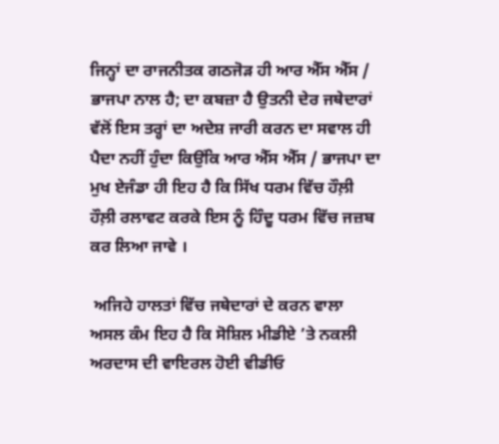ਜਿਨ੍ਹਾਂ ਦਾ ਰਾਜਨੀਤਕ ਗਠਜੋੜ ਹੀ ਆਰ ਐੱਸ ਐੱਸ / ਭਾਜਪਾ ਨਾਲ ਹੈ; ਦਾ ਕਬਜ਼ਾ ਹੈ ਉਤਨੀ ਦੇਰ ਜਥੇਦਾਰਾਂ ਵੱਲੋਂ ਇਸ ਤਰ੍ਹਾਂ ਦਾ ਅਦੇਸ਼ ਜਾਰੀ ਕਰਨ ਦਾ ਸਵਾਲ ਹੀ ਪੈਦਾ ਨਹੀਂ ਹੁੰਦਾ ਕਿਉਂਕਿ ਆਰ ਐੱਸ ਐੱਸ / ਭਾਜਪਾ ਦਾ ਮੁਖ ਏਜੰਡਾ ਹੀ ਇਹ ਹੈ ਕਿ ਸਿੱਖ ਧਰਮ ਵਿੱਚ ਹੌਲ਼ੀ ਹੌਲ਼ੀ ਰਲਾਵਟ ਕਰਕੇ ਇਸ ਨੂੰ ਹਿੰਦੂ ਧਰਮ ਵਿੱਚ ਜਜ਼ਬ ਕਰ ਲਿਆ ਜਾਵੇ ।

 ਅਜਿਹੇ ਹਾਲਤਾਂ ਵਿੱਚ ਜਥੇਦਾਰਾਂ ਦੇ ਕਰਨ ਵਾਲਾ ਅਸਲ ਕੰਮ ਇਹ ਹੈ ਕਿ ਸੋਸ਼ਿਲ ਮੀਡੀਏ ’ਤੇ ਨਕਲੀ ਅਰਦਾਸ ਦੀ ਵਾਇਰਲ ਹੋਈ ਵੀਡੀਓ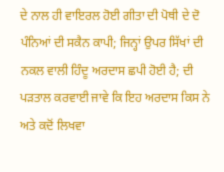ਦੇ ਨਾਲ ਹੀ ਵਾਇਰਲ ਹੋਈ ਗੀਤਾ ਦੀ ਪੋਥੀ ਦੇ ਦੋ ਪੰਨਿਆਂ ਦੀ ਸਕੈਨ ਕਾਪੀ; ਜਿਨ੍ਹਾਂ ਉਪਰ ਸਿੱਖਾਂ ਦੀ ਨਕਲ ਵਾਲੀ ਹਿੰਦੂ ਅਰਦਾਸ ਛਪੀ ਹੋਈ ਹੈ; ਦੀ ਪੜਤਾਲ ਕਰਵਾਈ ਜਾਵੇ ਕਿ ਇਹ ਅਰਦਾਸ ਕਿਸ ਨੇ ਅਤੇ ਕਦੋਂ ਲਿਖਵਾ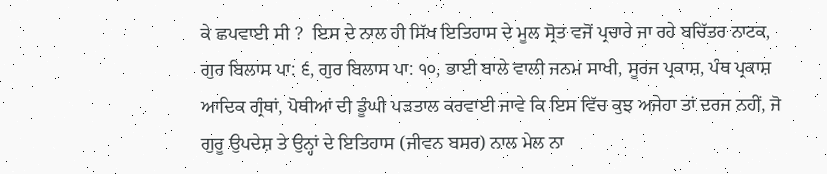ਕੇ ਛਪਵਾਈ ਸੀ ?  ਇਸ ਦੇ ਨਾਲ ਹੀ ਸਿੱਖ ਇਤਿਹਾਸ ਦੇ ਮੂਲ ਸ੍ਰੋਤ ਵਜੋਂ ਪ੍ਰਚਾਰੇ ਜਾ ਰਹੇ ਬਚਿੱਤਰ ਨਾਟਕ, ਗੁਰ ਬਿਲਾਸ ਪਾ: ੬, ਗੁਰ ਬਿਲਾਸ ਪਾ: ੧੦, ਭਾਈ ਬਾਲੇ ਵਾਲੀ ਜਨਮ ਸਾਖੀ, ਸੂਰਜ ਪ੍ਰਕਾਸ਼, ਪੰਥ ਪ੍ਰਕਾਸ਼ ਆਦਿਕ ਗ੍ਰੰਥਾਂ, ਪੋਥੀਆਂ ਦੀ ਡੂੰਘੀ ਪੜਤਾਲ ਕਰਵਾਈ ਜਾਵੇ ਕਿ ਇਸ ਵਿੱਚ ਕੁਝ ਅਜੇਹਾ ਤਾਂ ਦਰਜ ਨਹੀਂ, ਜੋ ਗੁਰੂ ਉਪਦੇਸ਼ ਤੇ ਉਨ੍ਹਾਂ ਦੇ ਇਤਿਹਾਸ (ਜੀਵਨ ਬਸਰ) ਨਾਲ ਮੇਲ ਨਾ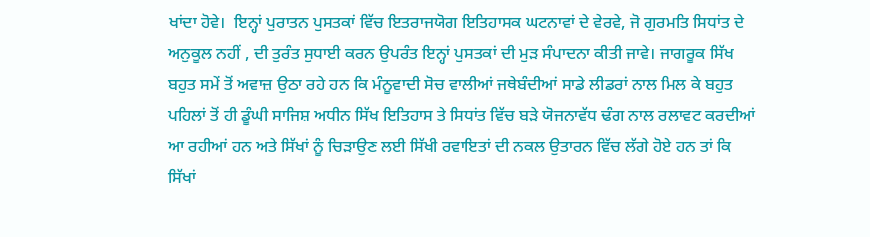ਖਾਂਦਾ ਹੋਵੇ।  ਇਨ੍ਹਾਂ ਪੁਰਾਤਨ ਪੁਸਤਕਾਂ ਵਿੱਚ ਇਤਰਾਜਯੋਗ ਇਤਿਹਾਸਕ ਘਟਨਾਵਾਂ ਦੇ ਵੇਰਵੇ, ਜੋ ਗੁਰਮਤਿ ਸਿਧਾਂਤ ਦੇ ਅਨੁਕੂਲ ਨਹੀਂ , ਦੀ ਤੁਰੰਤ ਸੁਧਾਈ ਕਰਨ ਉਪਰੰਤ ਇਨ੍ਹਾਂ ਪੁਸਤਕਾਂ ਦੀ ਮੁੜ ਸੰਪਾਦਨਾ ਕੀਤੀ ਜਾਵੇ। ਜਾਗਰੂਕ ਸਿੱਖ ਬਹੁਤ ਸਮੇਂ ਤੋਂ ਅਵਾਜ਼ ਉਠਾ ਰਹੇ ਹਨ ਕਿ ਮੰਨੂਵਾਦੀ ਸੋਚ ਵਾਲੀਆਂ ਜਥੇਬੰਦੀਆਂ ਸਾਡੇ ਲੀਡਰਾਂ ਨਾਲ ਮਿਲ ਕੇ ਬਹੁਤ ਪਹਿਲਾਂ ਤੋਂ ਹੀ ਡੂੰਘੀ ਸਾਜਿਸ਼ ਅਧੀਨ ਸਿੱਖ ਇਤਿਹਾਸ ਤੇ ਸਿਧਾਂਤ ਵਿੱਚ ਬੜੇ ਯੋਜਨਾਵੱਧ ਢੰਗ ਨਾਲ ਰਲਾਵਟ ਕਰਦੀਆਂ ਆ ਰਹੀਆਂ ਹਨ ਅਤੇ ਸਿੱਖਾਂ ਨੂੰ ਚਿੜਾਉਣ ਲਈ ਸਿੱਖੀ ਰਵਾਇਤਾਂ ਦੀ ਨਕਲ ਉਤਾਰਨ ਵਿੱਚ ਲੱਗੇ ਹੋਏ ਹਨ ਤਾਂ ਕਿ ਸਿੱਖਾਂ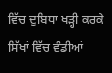ਵਿੱਚ ਦੁਬਿਧਾ ਖੜ੍ਹੀ ਕਰਕੇ ਸਿੱਖਾਂ ਵਿੱਚ ਵੰਡੀਆਂ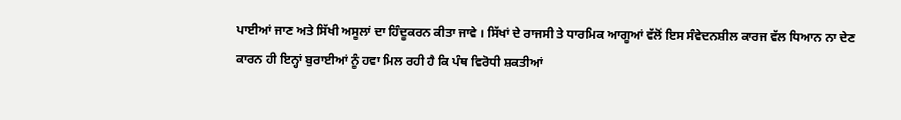ਪਾਈਆਂ ਜਾਣ ਅਤੇ ਸਿੱਖੀ ਅਸੂਲਾਂ ਦਾ ਹਿੰਦੂਕਰਨ ਕੀਤਾ ਜਾਵੇ । ਸਿੱਖਾਂ ਦੇ ਰਾਜਸੀ ਤੇ ਧਾਰਮਿਕ ਆਗੂਆਂ ਵੱਲੋਂ ਇਸ ਸੰਵੇਦਨਸ਼ੀਲ ਕਾਰਜ ਵੱਲ ਧਿਆਨ ਨਾ ਦੇਣ ਕਾਰਨ ਹੀ ਇਨ੍ਹਾਂ ਬੁਰਾਈਆਂ ਨੂੰ ਹਵਾ ਮਿਲ ਰਹੀ ਹੈ ਕਿ ਪੰਥ ਵਿਰੋਧੀ ਸ਼ਕਤੀਆਂ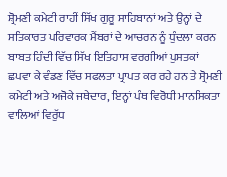ਸ਼੍ਰੋਮਣੀ ਕਮੇਟੀ ਰਾਹੀਂ ਸਿੱਖ ਗੁਰੂ ਸਾਹਿਬਾਨਾਂ ਅਤੇ ਉਨ੍ਹਾਂ ਦੇ ਸਤਿਕਾਰਤ ਪਰਿਵਾਰਕ ਮੈਂਬਰਾਂ ਦੇ ਆਚਰਨ ਨੂੰ ਧੁੰਦਲਾ ਕਰਨ ਬਾਬਤ ਹਿੰਦੀ ਵਿੱਚ ਸਿੱਖ ਇਤਿਹਾਸ ਵਰਗੀਆਂ ਪੁਸਤਕਾਂ ਛਪਵਾ ਕੇ ਵੰਡਣ ਵਿੱਚ ਸਫਲਤਾ ਪ੍ਰਾਪਤ ਕਰ ਰਹੇ ਹਨ ਤੇ ਸ੍ਰੋਮਣੀ ਕਮੇਟੀ ਅਤੇ ਅਜੋਕੇ ਜਥੇਦਾਰ, ਇਨ੍ਹਾਂ ਪੰਥ ਵਿਰੋਧੀ ਮਾਨਸਿਕਤਾ ਵਾਲਿਆਂ ਵਿਰੁੱਧ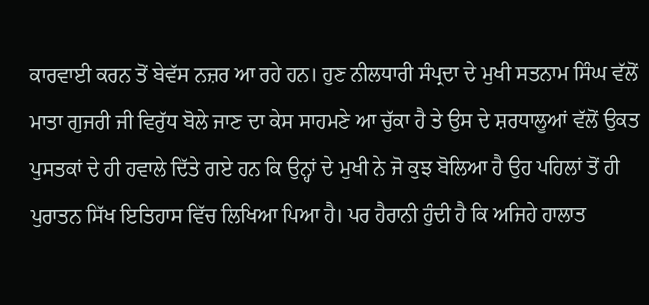ਕਾਰਵਾਈ ਕਰਨ ਤੋਂ ਬੇਵੱਸ ਨਜ਼ਰ ਆ ਰਹੇ ਹਨ। ਹੁਣ ਨੀਲਧਾਰੀ ਸੰਪ੍ਰਦਾ ਦੇ ਮੁਖੀ ਸਤਨਾਮ ਸਿੰਘ ਵੱਲੋਂ ਮਾਤਾ ਗੁਜਰੀ ਜੀ ਵਿਰੁੱਧ ਬੋਲੇ ਜਾਣ ਦਾ ਕੇਸ ਸਾਹਮਣੇ ਆ ਚੁੱਕਾ ਹੈ ਤੇ ਉਸ ਦੇ ਸ਼ਰਧਾਲੂਆਂ ਵੱਲੋਂ ਉਕਤ ਪੁਸਤਕਾਂ ਦੇ ਹੀ ਹਵਾਲੇ ਦਿੱਤੇ ਗਏ ਹਨ ਕਿ ਉਨ੍ਹਾਂ ਦੇ ਮੁਖੀ ਨੇ ਜੋ ਕੁਝ ਬੋਲਿਆ ਹੈ ਉਹ ਪਹਿਲਾਂ ਤੋਂ ਹੀ ਪੁਰਾਤਨ ਸਿੱਖ ਇਤਿਹਾਸ ਵਿੱਚ ਲਿਖਿਆ ਪਿਆ ਹੈ। ਪਰ ਹੈਰਾਨੀ ਹੁੰਦੀ ਹੈ ਕਿ ਅਜਿਹੇ ਹਾਲਾਤ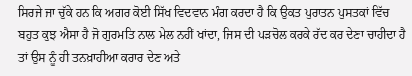ਸਿਰਜੇ ਜਾ ਚੁੱਕੇ ਹਨ ਕਿ ਅਗਰ ਕੋਈ ਸਿੱਖ ਵਿਦਵਾਨ ਮੰਗ ਕਰਦਾ ਹੈ ਕਿ ਉਕਤ ਪੁਰਾਤਨ ਪੁਸਤਕਾਂ ਵਿੱਚ ਬਹੁਤ ਕੁਝ ਐਸਾ ਹੈ ਜੋ ਗੁਰਮਤਿ ਨਾਲ ਮੇਲ ਨਹੀਂ ਖਾਂਦਾ, ਜਿਸ ਦੀ ਪੜਚੋਲ ਕਰਕੇ ਰੱਦ ਕਰ ਦੇਣਾ ਚਾਹੀਦਾ ਹੈ ਤਾਂ ਉਸ ਨੂੰ ਹੀ ਤਨਖ਼ਾਹੀਆ ਕਰਾਰ ਦੇਣ ਅਤੇ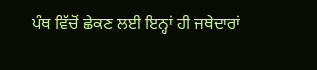ਪੰਥ ਵਿੱਚੋਂ ਛੇਕਣ ਲਈ ਇਨ੍ਹਾਂ ਹੀ ਜਥੇਦਾਰਾਂ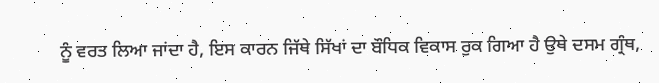ਨੂੰ ਵਰਤ ਲਿਆ ਜਾਂਦਾ ਹੈ, ਇਸ ਕਾਰਨ ਜਿੱਥੇ ਸਿੱਖਾਂ ਦਾ ਬੌਧਿਕ ਵਿਕਾਸ ਰੁਕ ਗਿਆ ਹੈ ਉਥੇ ਦਸਮ ਗ੍ਰੰਥ,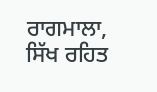ਰਾਗਮਾਲਾ, ਸਿੱਖ ਰਹਿਤ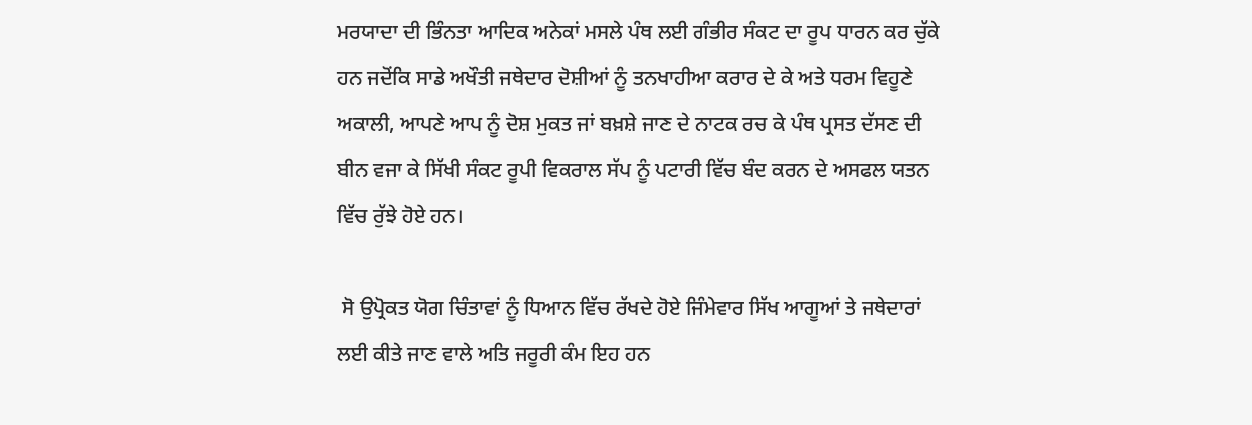ਮਰਯਾਦਾ ਦੀ ਭਿੰਨਤਾ ਆਦਿਕ ਅਨੇਕਾਂ ਮਸਲੇ ਪੰਥ ਲਈ ਗੰਭੀਰ ਸੰਕਟ ਦਾ ਰੂਪ ਧਾਰਨ ਕਰ ਚੁੱਕੇ ਹਨ ਜਦੋਂਕਿ ਸਾਡੇ ਅਖੌਤੀ ਜਥੇਦਾਰ ਦੋਸ਼ੀਆਂ ਨੂੰ ਤਨਖਾਹੀਆ ਕਰਾਰ ਦੇ ਕੇ ਅਤੇ ਧਰਮ ਵਿਹੂਣੇ ਅਕਾਲੀ, ਆਪਣੇ ਆਪ ਨੂੰ ਦੋਸ਼ ਮੁਕਤ ਜਾਂ ਬਖ਼ਸ਼ੇ ਜਾਣ ਦੇ ਨਾਟਕ ਰਚ ਕੇ ਪੰਥ ਪ੍ਰਸਤ ਦੱਸਣ ਦੀ ਬੀਨ ਵਜਾ ਕੇ ਸਿੱਖੀ ਸੰਕਟ ਰੂਪੀ ਵਿਕਰਾਲ ਸੱਪ ਨੂੰ ਪਟਾਰੀ ਵਿੱਚ ਬੰਦ ਕਰਨ ਦੇ ਅਸਫਲ ਯਤਨ ਵਿੱਚ ਰੁੱਝੇ ਹੋਏ ਹਨ।

 ਸੋ ਉਪ੍ਰੋਕਤ ਯੋਗ ਚਿੰਤਾਵਾਂ ਨੂੰ ਧਿਆਨ ਵਿੱਚ ਰੱਖਦੇ ਹੋਏ ਜਿੰਮੇਵਾਰ ਸਿੱਖ ਆਗੂਆਂ ਤੇ ਜਥੇਦਾਰਾਂ ਲਈ ਕੀਤੇ ਜਾਣ ਵਾਲੇ ਅਤਿ ਜਰੂਰੀ ਕੰਮ ਇਹ ਹਨ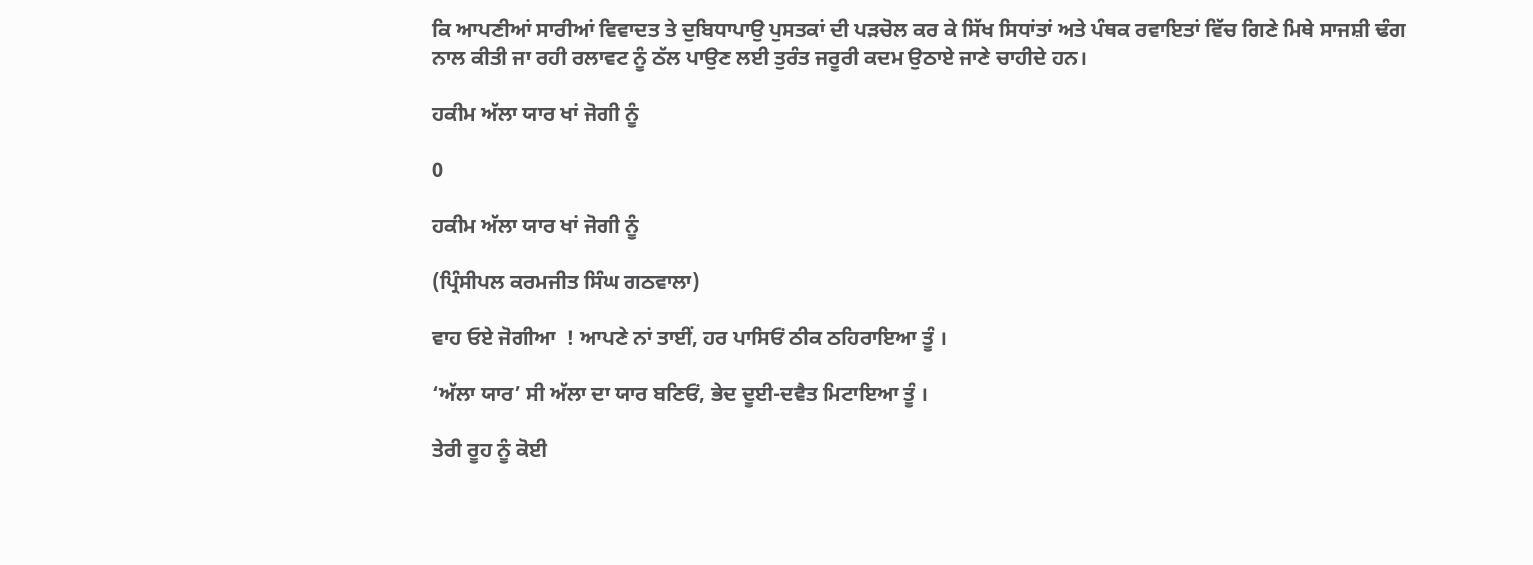ਕਿ ਆਪਣੀਆਂ ਸਾਰੀਆਂ ਵਿਵਾਦਤ ਤੇ ਦੁਬਿਧਾਪਾਉ ਪੁਸਤਕਾਂ ਦੀ ਪੜਚੋਲ ਕਰ ਕੇ ਸਿੱਖ ਸਿਧਾਂਤਾਂ ਅਤੇ ਪੰਥਕ ਰਵਾਇਤਾਂ ਵਿੱਚ ਗਿਣੇ ਮਿਥੇ ਸਾਜਸ਼ੀ ਢੰਗ ਨਾਲ ਕੀਤੀ ਜਾ ਰਹੀ ਰਲਾਵਟ ਨੂੰ ਠੱਲ ਪਾਉਣ ਲਈ ਤੁਰੰਤ ਜਰੂਰੀ ਕਦਮ ਉਠਾਏ ਜਾਣੇ ਚਾਹੀਦੇ ਹਨ।

ਹਕੀਮ ਅੱਲਾ ਯਾਰ ਖਾਂ ਜੋਗੀ ਨੂੰ

0

ਹਕੀਮ ਅੱਲਾ ਯਾਰ ਖਾਂ ਜੋਗੀ ਨੂੰ

(ਪ੍ਰਿੰਸੀਪਲ ਕਰਮਜੀਤ ਸਿੰਘ ਗਠਵਾਲਾ)

ਵਾਹ ਓਏ ਜੋਗੀਆ  ! ਆਪਣੇ ਨਾਂ ਤਾਈਂ, ਹਰ ਪਾਸਿਓਂ ਠੀਕ ਠਹਿਰਾਇਆ ਤੂੰ ।

‘ਅੱਲਾ ਯਾਰ’ ਸੀ ਅੱਲਾ ਦਾ ਯਾਰ ਬਣਿਓਂ, ਭੇਦ ਦੂਈ-ਦਵੈਤ ਮਿਟਾਇਆ ਤੂੰ ।

ਤੇਰੀ ਰੂਹ ਨੂੰ ਕੋਈ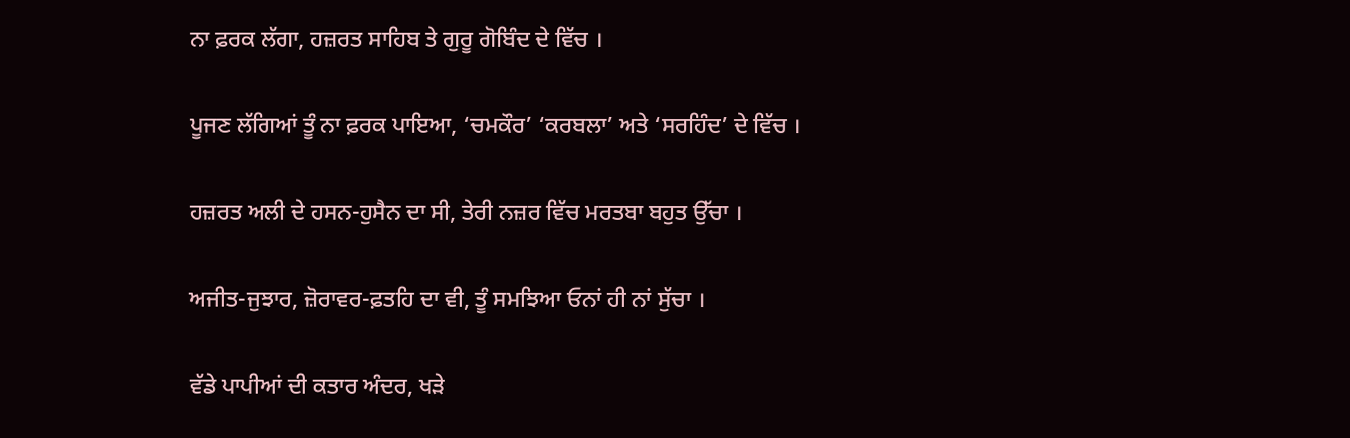ਨਾ ਫ਼ਰਕ ਲੱਗਾ, ਹਜ਼ਰਤ ਸਾਹਿਬ ਤੇ ਗੁਰੂ ਗੋਬਿੰਦ ਦੇ ਵਿੱਚ ।

ਪੂਜਣ ਲੱਗਿਆਂ ਤੂੰ ਨਾ ਫ਼ਰਕ ਪਾਇਆ, ‘ਚਮਕੌਰ’ ‘ਕਰਬਲਾ’ ਅਤੇ ‘ਸਰਹਿੰਦ’ ਦੇ ਵਿੱਚ ।

ਹਜ਼ਰਤ ਅਲੀ ਦੇ ਹਸਨ-ਹੁਸੈਨ ਦਾ ਸੀ, ਤੇਰੀ ਨਜ਼ਰ ਵਿੱਚ ਮਰਤਬਾ ਬਹੁਤ ਉੱਚਾ ।

ਅਜੀਤ-ਜੁਝਾਰ, ਜ਼ੋਰਾਵਰ-ਫ਼ਤਹਿ ਦਾ ਵੀ, ਤੂੰ ਸਮਝਿਆ ਓਨਾਂ ਹੀ ਨਾਂ ਸੁੱਚਾ ।

ਵੱਡੇ ਪਾਪੀਆਂ ਦੀ ਕਤਾਰ ਅੰਦਰ, ਖੜੇ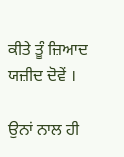ਕੀਤੇ ਤੂੰ ਜ਼ਿਆਦ ਯਜ਼ੀਦ ਦੋਵੇਂ ।

ਉਨਾਂ ਨਾਲ ਹੀ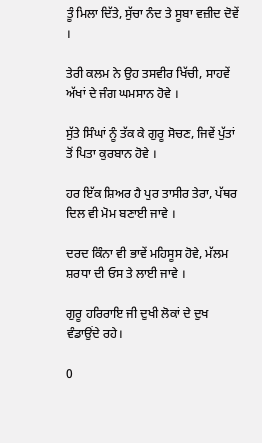ਤੂੰ ਮਿਲਾ ਦਿੱਤੇ, ਸੁੱਚਾ ਨੰਦ ਤੇ ਸੂਬਾ ਵਜ਼ੀਦ ਦੋਵੇਂ ।

ਤੇਰੀ ਕਲਮ ਨੇ ਉਹ ਤਸਵੀਰ ਖਿੱਚੀ, ਸਾਹਵੇਂ ਅੱਖਾਂ ਦੇ ਜੰਗ ਘਮਸਾਨ ਹੋਵੇ ।

ਸੁੱਤੇ ਸਿੰਘਾਂ ਨੂੰ ਤੱਕ ਕੇ ਗੁਰੂ ਸੋਚਣ, ਜਿਵੇਂ ਪੁੱਤਾਂ ਤੋਂ ਪਿਤਾ ਕੁਰਬਾਨ ਹੋਵੇ ।

ਹਰ ਇੱਕ ਸ਼ਿਅਰ ਹੈ ਪੁਰ ਤਾਸੀਰ ਤੇਰਾ, ਪੱਥਰ ਦਿਲ ਵੀ ਮੋਮ ਬਣਾਈ ਜਾਵੇ ।

ਦਰਦ ਕਿੰਨਾ ਵੀ ਭਾਵੇਂ ਮਹਿਸੂਸ ਹੋਵੇ, ਮੱਲਮ ਸ਼ਰਧਾ ਦੀ ਓਸ ਤੇ ਲਾਈ ਜਾਵੇ ।

ਗੁਰੂ ਹਰਿਰਾਇ ਜੀ ਦੁਖੀ ਲੋਕਾਂ ਦੇ ਦੁਖ ਵੰਡਾਉਂਦੇ ਰਹੇ।

0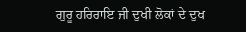ਗੁਰੂ ਹਰਿਰਾਇ ਜੀ ਦੁਖੀ ਲੋਕਾਂ ਦੇ ਦੁਖ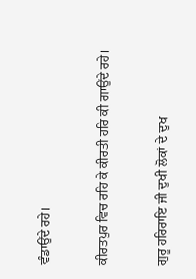ਵੰਡਾਉਂਦੇ ਰਹੇ।

ਕੀਰਤਪੁਰ ਵਿਚ ਰਹਿ ਕੇ ਕੀਰਤੀ ਹਰਿ ਕੀ ਗਾਉਂਦੇ ਰਹੇ।

ਗੁਰੂ ਹਰਿਰਾਇ ਜੀ ਦੁਖੀ ਲੋਕਾਂ ਦੇ ਦੁਖ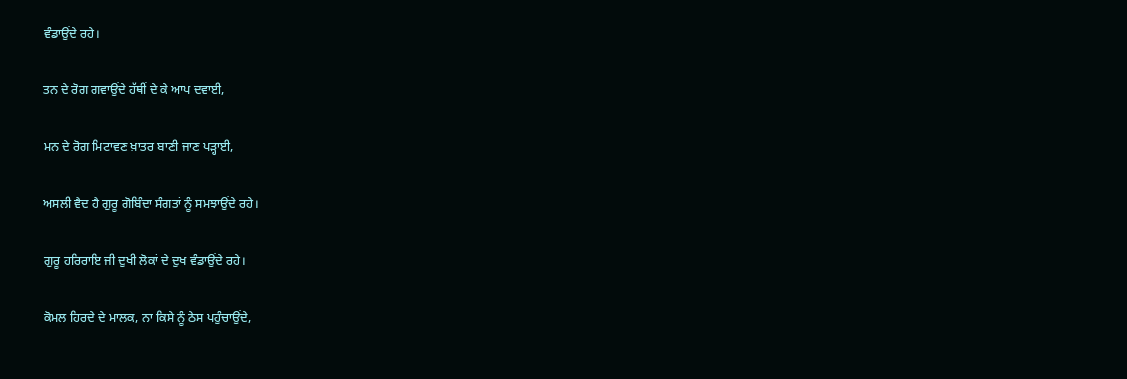ਵੰਡਾਉਂਦੇ ਰਹੇ।

ਤਨ ਦੇ ਰੋਗ ਗਵਾਉਂਦੇ ਹੱਥੀਂ ਦੇ ਕੇ ਆਪ ਦਵਾਈ,

ਮਨ ਦੇ ਰੋਗ ਮਿਟਾਵਣ ਖ਼ਾਤਰ ਬਾਣੀ ਜਾਣ ਪੜ੍ਹਾਈ,

ਅਸਲੀ ਵੈਦ ਹੈ ਗੁਰੂ ਗੋਬਿੰਦਾ ਸੰਗਤਾਂ ਨੂੰ ਸਮਝਾਉਂਦੇ ਰਹੇ।

ਗੁਰੂ ਹਰਿਰਾਇ ਜੀ ਦੁਖੀ ਲੋਕਾਂ ਦੇ ਦੁਖ ਵੰਡਾਉਂਦੇ ਰਹੇ।

ਕੋਮਲ ਹਿਰਦੇ ਦੇ ਮਾਲਕ, ਨਾ ਕਿਸੇ ਨੂੰ ਠੇਸ ਪਹੁੰਚਾਉਂਦੇ,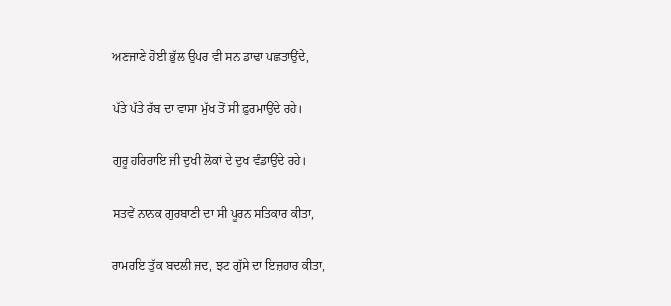ਅਣਜਾਣੇ ਹੋਈ ਭੁੱਲ ਉਪਰ ਵੀ ਸਨ ਡਾਢਾ ਪਛਤਾਉਂਦੇ,

ਪੱਤੇ ਪੱਤੇ ਰੱਬ ਦਾ ਵਾਸਾ ਮੁੱਖ ਤੋਂ ਸੀ ਫ਼ੁਰਮਾਉਂਦੇ ਰਹੇ।

ਗੁਰੂ ਹਰਿਰਾਇ ਜੀ ਦੁਖੀ ਲੋਕਾਂ ਦੇ ਦੁਖ ਵੰਡਾਉਂਦੇ ਰਹੇ।

ਸਤਵੇਂ ਨਾਨਕ ਗੁਰਬਾਣੀ ਦਾ ਸੀ ਪੂਰਨ ਸਤਿਕਾਰ ਕੀਤਾ,

ਰਾਮਰਇ ਤੁੱਕ ਬਦਲੀ ਜਦ, ਝਟ ਗੁੱਸੇ ਦਾ ਇਜ਼ਹਾਰ ਕੀਤਾ,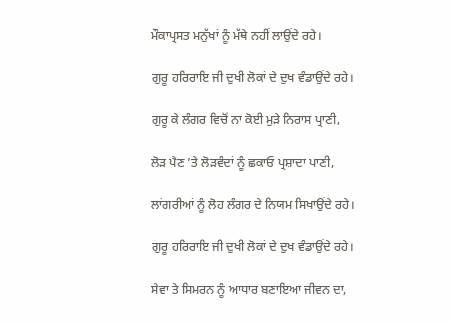ਮੌਕਾਪ੍ਰਸਤ ਮਨੁੱਖਾਂ ਨੂੰ ਮੱਥੇ ਨਹੀਂ ਲਾਉਂਦੇ ਰਹੇ।

ਗੁਰੂ ਹਰਿਰਾਇ ਜੀ ਦੁਖੀ ਲੋਕਾਂ ਦੇ ਦੁਖ ਵੰਡਾਉਂਦੇ ਰਹੇ।

ਗੁਰੂ ਕੇ ਲੰਗਰ ਵਿਚੋਂ ਨਾ ਕੋਈ ਮੁੜੇ ਨਿਰਾਸ ਪ੍ਰਾਣੀ,

ਲੋੜ ਪੈਣ ’ਤੇ ਲੋੜਵੰਦਾਂ ਨੂੰ ਛਕਾਓ ਪ੍ਰਸ਼ਾਦਾ ਪਾਣੀ,

ਲਾਂਗਰੀਆਂ ਨੂੰ ਲੋਹ ਲੰਗਰ ਦੇ ਨਿਯਮ ਸਿਖਾਉਂਦੇ ਰਹੇ।

ਗੁਰੂ ਹਰਿਰਾਇ ਜੀ ਦੁਖੀ ਲੋਕਾਂ ਦੇ ਦੁਖ ਵੰਡਾਉਂਦੇ ਰਹੇ।

ਸੇਵਾ ਤੇ ਸਿਮਰਨ ਨੂੰ ਆਧਾਰ ਬਣਾਇਆ ਜੀਵਨ ਦਾ,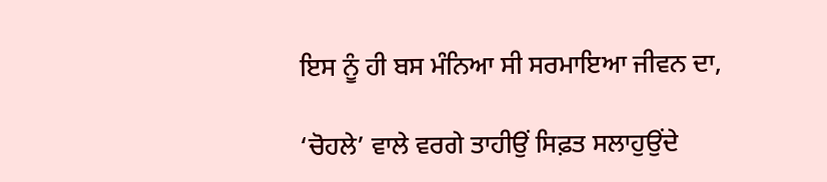ਇਸ ਨੂੰ ਹੀ ਬਸ ਮੰਨਿਆ ਸੀ ਸਰਮਾਇਆ ਜੀਵਨ ਦਾ,

‘ਚੋਹਲੇ’ ਵਾਲੇ ਵਰਗੇ ਤਾਹੀਉਂ ਸਿਫ਼ਤ ਸਲਾਹੁਉਂਦੇ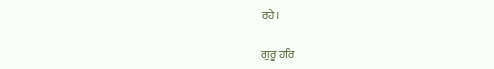ਰਹੇ।

ਗੁਰੂ ਹਰਿ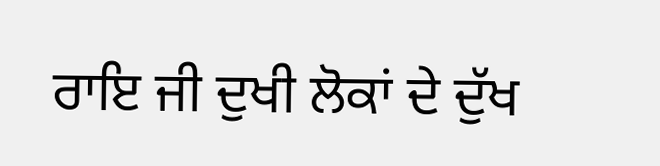ਰਾਇ ਜੀ ਦੁਖੀ ਲੋਕਾਂ ਦੇ ਦੁੱਖ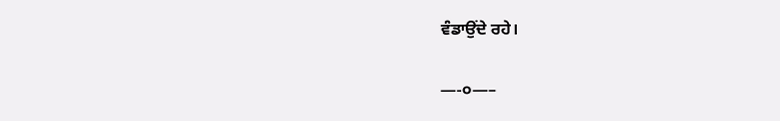ਵੰਡਾਉਂਦੇ ਰਹੇ।

—-੦—–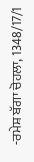-ਰਮੇਸ਼ ਬੱਗਾ ਚੋਹਲਾ, 1348/17/1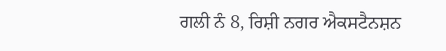ਗਲੀ ਨੰ 8, ਰਿਸ਼ੀ ਨਗਰ ਐਕਸਟੈਨਸ਼ਨ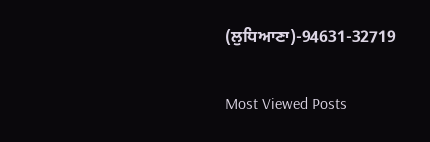(ਲੁਧਿਆਣਾ)-94631-32719

Most Viewed Posts